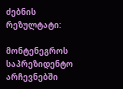ძებნის რეზულტატი:

მონტენეგროს საპრეზიდენტო არჩევნებში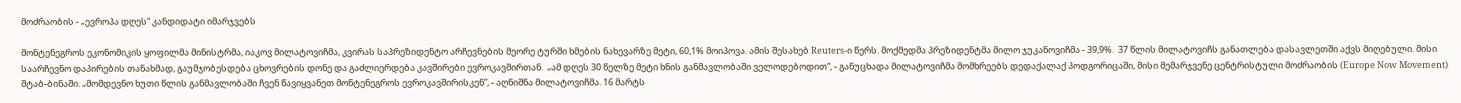მოძრაობის - „ევროპა დღეს“ კანდიდატი იმარჯვებს

მონტენეგროს ეკონომიკის ყოფილმა მინისტრმა, იაკოვ მილატოვიჩმა, კვირას საპრეზიდენტო არჩევნების მეორე ტურში ხმების ნახევარზე მეტი, 60,1% მოიპოვა. ამის შესახებ Reuters-ი წერს. მოქმედმა პრეზიდენტმა მილო ჯუკანოვიჩმა - 39,9%.  37 წლის მილატოვიჩს განათლება დასავლეთში აქვს მიღებული. მისი საარჩევნო დაპირების თანახმად, გაუმჯობესდება ცხოვრების დონე და გაძლიერდება კავშირები ევროკავშირთან.  „ამ დღეს 30 წელზე მეტი ხნის განმავლობაში ველოდებოდით“, - განუცხადა მილატოვიჩმა მომხრეებს დედაქალაქ პოდგორიცაში, მისი მემარჯვენე ცენტრისტული მოძრაობის (Europe Now Movement) შტაბ-ბინაში. „მომდევნო ხუთი წლის განმავლობაში ჩვენ წავიყვანეთ მონტენეგროს ევროკავშირისკენ”, - აღნიშნა მილატოვიჩმა. 16 მარტს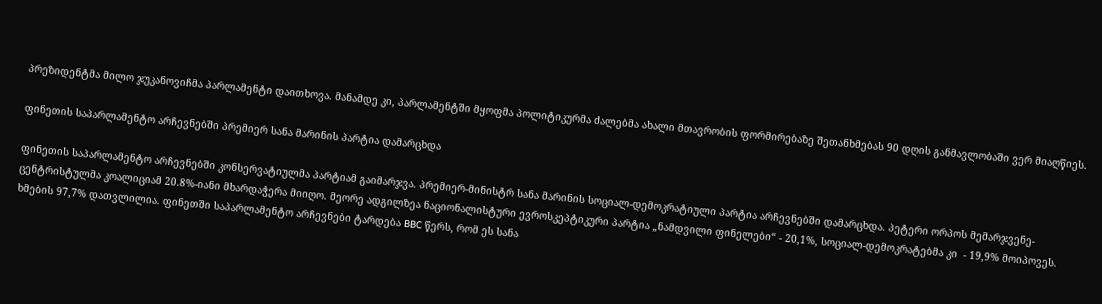პრეზიდენტმა მილო ჯუკანოვიჩმა პარლამენტი დაითხოვა. მანამდე კი, პარლამენტში მყოფმა პოლიტიკურმა ძალებმა ახალი მთავრობის ფორმირებაზე შეთანხმებას 90 დღის განმავლობაში ვერ მიაღწიეს.

ფინეთის საპარლამენტო არჩევნებში პრემიერ სანა მარინის პარტია დამარცხდა

ფინეთის საპარლამენტო არჩევნებში კონსერვატიულმა პარტიამ გაიმარჯვა. პრემიერ-მინისტრ სანა მარინის სოციალ-დემოკრატიული პარტია არჩევნებში დამარცხდა. პეტერი ორპოს მემარჯვენე-ცენტრისტულმა კოალიციამ 20.8%-იანი მხარდაჭერა მიიღო. მეორე ადგილზეა ნაციონალისტური ევროსკეპტიკური პარტია „ნამდვილი ფინელები“ - 20,1%, სოციალ-დემოკრატებმა კი  - 19,9% მოიპოვეს. ხმების 97,7% დათვლილია. ფინეთში საპარლამენტო არჩევნები ტარდება BBC წერს, რომ ეს სანა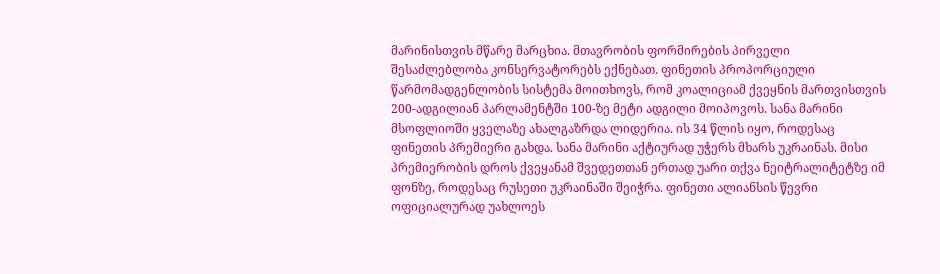მარინისთვის მწარე მარცხია. მთავრობის ფორმირების პირველი შესაძლებლობა კონსერვატორებს ექნებათ. ფინეთის პროპორციული წარმომადგენლობის სისტემა მოითხოვს, რომ კოალიციამ ქვეყნის მართვისთვის 200-ადგილიან პარლამენტში 100-ზე მეტი ადგილი მოიპოვოს. სანა მარინი მსოფლიოში ყველაზე ახალგაზრდა ლიდერია. ის 34 წლის იყო, როდესაც ფინეთის პრემიერი გახდა. სანა მარინი აქტიურად უჭერს მხარს უკრაინას. მისი პრემიერობის დროს ქვეყანამ შვედეთთან ერთად უარი თქვა ნეიტრალიტეტზე იმ ფონზე, როდესაც რუსეთი უკრაინაში შეიჭრა. ფინეთი ალიანსის წევრი ოფიციალურად უახლოეს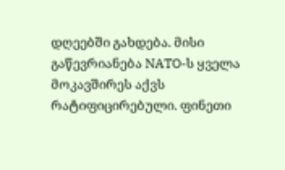დღეებში გახდება. მისი გაწევრიანება NATO-ს ყველა მოკავშირეს აქვს რატიფიცირებული. ფინეთი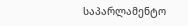საპარლამენტო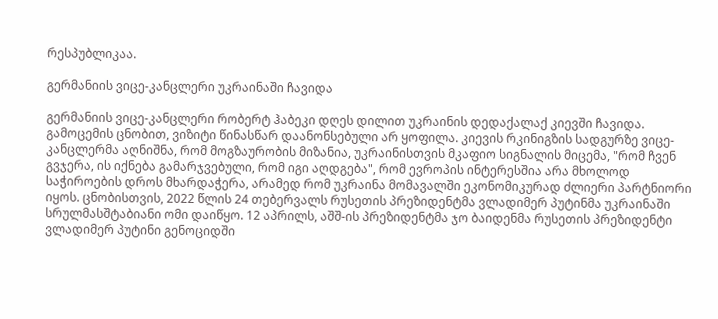რესპუბლიკაა.

გერმანიის ვიცე-კანცლერი უკრაინაში ჩავიდა

გერმანიის ვიცე-კანცლერი რობერტ ჰაბეკი დღეს დილით უკრაინის დედაქალაქ კიევში ჩავიდა. გამოცემის ცნობით, ვიზიტი წინასწარ დაანონსებული არ ყოფილა. კიევის რკინიგზის სადგურზე ვიცე-კანცლერმა აღნიშნა, რომ მოგზაურობის მიზანია, უკრაინისთვის მკაფიო სიგნალის მიცემა, "რომ ჩვენ გვჯერა, ის იქნება გამარჯვებული, რომ იგი აღდგება", რომ ევროპის ინტერესშია არა მხოლოდ საჭიროების დროს მხარდაჭერა, არამედ რომ უკრაინა მომავალში ეკონომიკურად ძლიერი პარტნიორი იყოს. ცნობისთვის, 2022 წლის 24 თებერვალს რუსეთის პრეზიდენტმა ვლადიმერ პუტინმა უკრაინაში სრულმასშტაბიანი ომი დაიწყო. 12 აპრილს, აშშ-ის პრეზიდენტმა ჯო ბაიდენმა რუსეთის პრეზიდენტი ვლადიმერ პუტინი გენოციდში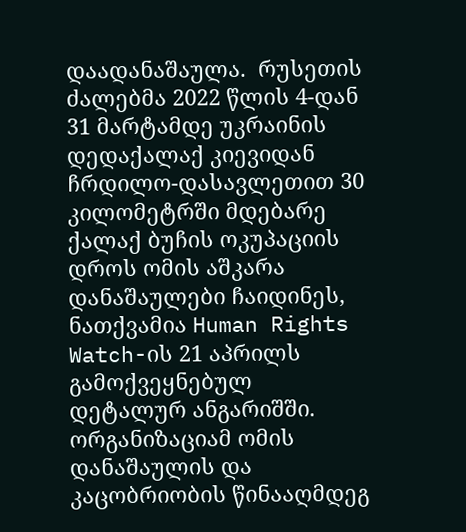დაადანაშაულა.  რუსეთის ძალებმა 2022 წლის 4-დან 31 მარტამდე უკრაინის დედაქალაქ კიევიდან ჩრდილო-დასავლეთით 30 კილომეტრში მდებარე ქალაქ ბუჩის ოკუპაციის დროს ომის აშკარა დანაშაულები ჩაიდინეს, ნათქვამია Human Rights Watch-ის 21 აპრილს გამოქვეყნებულ დეტალურ ანგარიშში. ორგანიზაციამ ომის დანაშაულის და კაცობრიობის წინააღმდეგ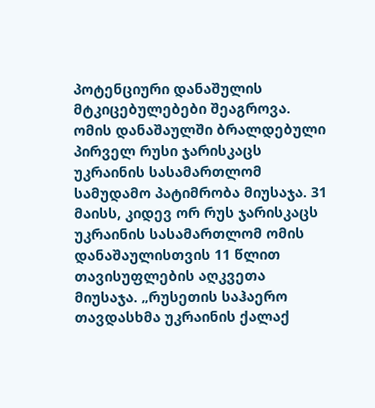პოტენციური დანაშულის მტკიცებულებები შეაგროვა. ომის დანაშაულში ბრალდებული პირველ რუსი ჯარისკაცს უკრაინის სასამართლომ სამუდამო პატიმრობა მიუსაჯა. 31 მაისს, კიდევ ორ რუს ჯარისკაცს უკრაინის სასამართლომ ომის დანაშაულისთვის 11 წლით თავისუფლების აღკვეთა მიუსაჯა. „რუსეთის საჰაერო თავდასხმა უკრაინის ქალაქ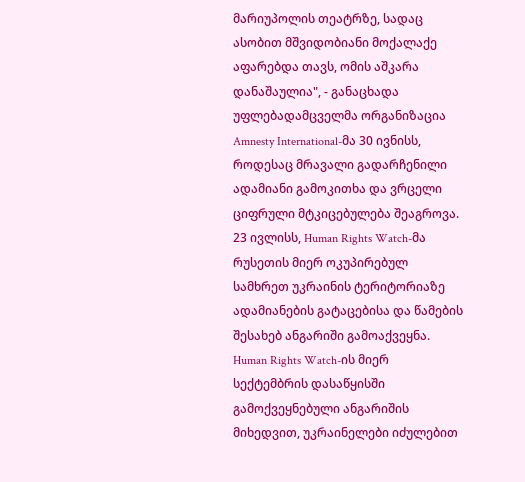მარიუპოლის თეატრზე, სადაც ასობით მშვიდობიანი მოქალაქე აფარებდა თავს, ომის აშკარა დანაშაულია", - განაცხადა უფლებადამცველმა ორგანიზაცია Amnesty International-მა 30 ივნისს, როდესაც მრავალი გადარჩენილი ადამიანი გამოკითხა და ვრცელი ციფრული მტკიცებულება შეაგროვა. 23 ივლისს, Human Rights Watch-მა რუსეთის მიერ ოკუპირებულ სამხრეთ უკრაინის ტერიტორიაზე ადამიანების გატაცებისა და წამების შესახებ ანგარიში გამოაქვეყნა. Human Rights Watch-ის მიერ სექტემბრის დასაწყისში გამოქვეყნებული ანგარიშის მიხედვით, უკრაინელები იძულებით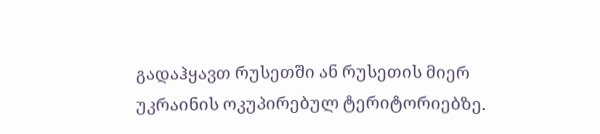გადაჰყავთ რუსეთში ან რუსეთის მიერ უკრაინის ოკუპირებულ ტერიტორიებზე.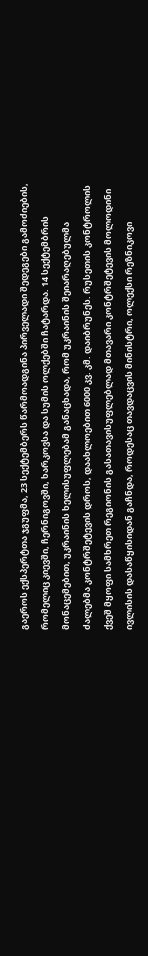გაეროს ექსპერტთა ჯგუფმა, 23 სექტემბერს წარმოადგინა პირველადი შედეგები გამოძიების, რომელიც კიევში, ჩერნიგოვში, ხარკოვსა და სუმის ოლქებში ჩატარდა. 14 სექტემბრის მონაცემებით, უკრაინის ხელისუფლებამ განაცხადა, რომ უკრაინის შეიარაღებულმა ძალებმა კონტრშეტევის დროს, დაახლოებით 6000 კვ. კმ. დაიბრუნეს. რუსეთის კონტროლის ქვეშ მყოფი სამხრეთ რეგიონის გასათავისუფლებლად მთავარი კონტრშეტევის მოლოდინი ივლისის დასაწყისიდან გაჩნდა, როდესაც თავდაცვის მინისტრი, ოლექსი რეზნიკოვი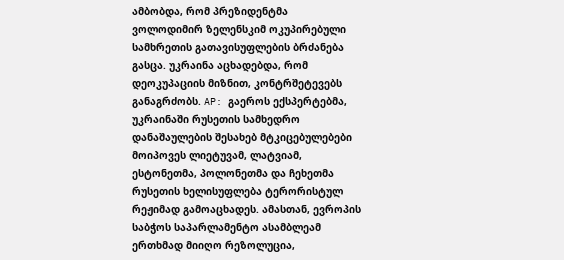ამბობდა, რომ პრეზიდენტმა ვოლოდიმირ ზელენსკიმ ოკუპირებული სამხრეთის გათავისუფლების ბრძანება გასცა. უკრაინა აცხადებდა, რომ დეოკუპაციის მიზნით, კონტრშეტევებს განაგრძობს. AP: გაეროს ექსპერტებმა, უკრაინაში რუსეთის სამხედრო დანაშაულების შესახებ მტკიცებულებები მოიპოვეს ლიეტუვამ, ლატვიამ, ესტონეთმა, პოლონეთმა და ჩეხეთმა რუსეთის ხელისუფლება ტერორისტულ რეჟიმად გამოაცხადეს. ამასთან, ევროპის საბჭოს საპარლამენტო ასამბლეამ ერთხმად მიიღო რეზოლუცია,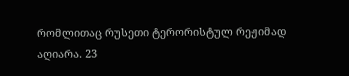რომლითაც რუსეთი ტერორისტულ რეჟიმად აღიარა. 23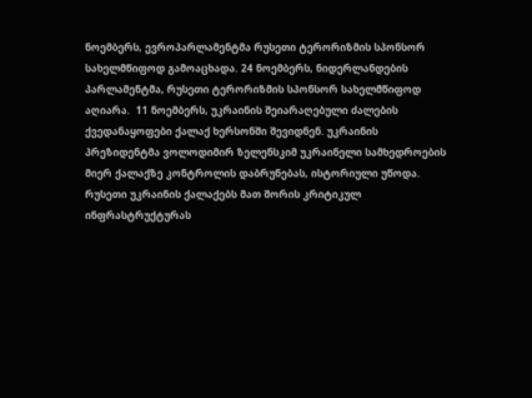ნოემბერს, ევროპარლამენტმა რუსეთი ტერორიზმის სპონსორ სახელმწიფოდ გამოაცხადა. 24 ნოემბერს, ნიდერლანდების პარლამენტმა, რუსეთი ტერორიზმის სპონსორ სახელმწიფოდ აღიარა.  11 ნოემბერს, უკრაინის შეიარაღებული ძალების ქვედანაყოფები ქალაქ ხერსონში შევიდნენ. უკრაინის პრეზიდენტმა ვოლოდიმირ ზელენსკიმ უკრაინელი სამხედროების მიერ ქალაქზე კონტროლის დაბრუნებას, ისტორიული უწოდა. რუსეთი უკრაინის ქალაქებს მათ შორის კრიტიკულ ინფრასტრუქტურას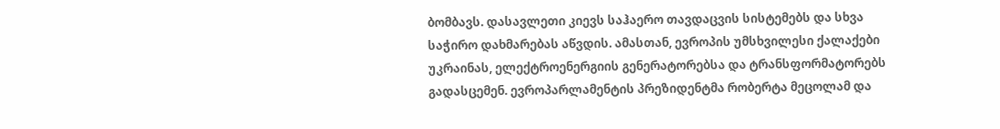ბომბავს. დასავლეთი კიევს საჰაერო თავდაცვის სისტემებს და სხვა საჭირო დახმარებას აწვდის. ამასთან, ევროპის უმსხვილესი ქალაქები უკრაინას, ელექტროენერგიის გენერატორებსა და ტრანსფორმატორებს გადასცემენ. ევროპარლამენტის პრეზიდენტმა რობერტა მეცოლამ და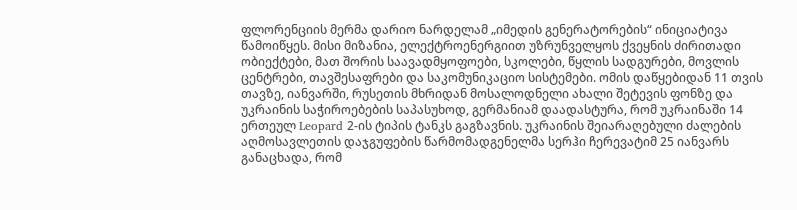ფლორენციის მერმა დარიო ნარდელამ „იმედის გენერატორების“ ინიციატივა წამოიწყეს. მისი მიზანია, ელექტროენერგიით უზრუნველყოს ქვეყნის ძირითადი ობიექტები, მათ შორის საავადმყოფოები, სკოლები, წყლის სადგურები, მოვლის ცენტრები, თავშესაფრები და საკომუნიკაციო სისტემები. ომის დაწყებიდან 11 თვის თავზე, იანვარში, რუსეთის მხრიდან მოსალოდნელი ახალი შეტევის ფონზე და უკრაინის საჭიროებების საპასუხოდ, გერმანიამ დაადასტურა, რომ უკრაინაში 14 ერთეულ Leopard 2-ის ტიპის ტანკს გაგზავნის. უკრაინის შეიარაღებული ძალების აღმოსავლეთის დაჯგუფების წარმომადგენელმა სერჰი ჩერევატიმ 25 იანვარს განაცხადა, რომ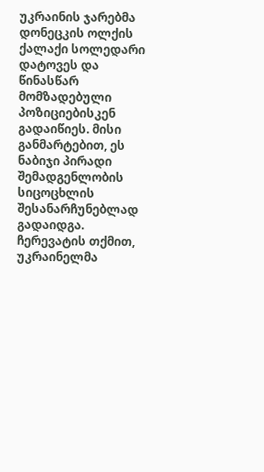უკრაინის ჯარებმა დონეცკის ოლქის ქალაქი სოლედარი დატოვეს და წინასწარ მომზადებული პოზიციებისკენ გადაიწიეს. მისი განმარტებით, ეს ნაბიჯი პირადი შემადგენლობის სიცოცხლის შესანარჩუნებლად გადაიდგა. ჩერევატის თქმით, უკრაინელმა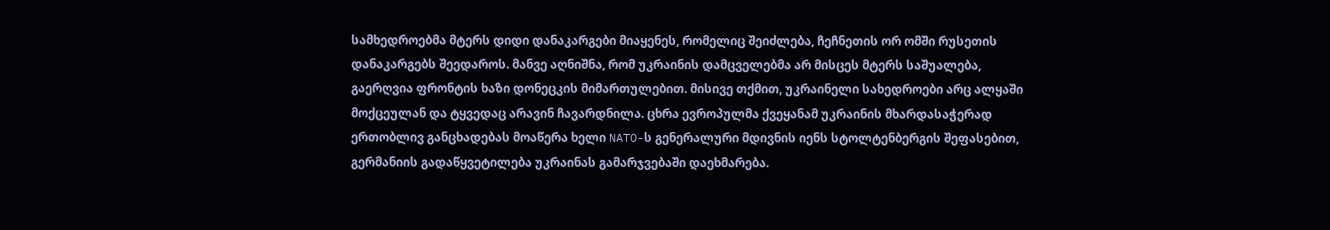სამხედროებმა მტერს დიდი დანაკარგები მიაყენეს, რომელიც შეიძლება, ჩეჩნეთის ორ ომში რუსეთის დანაკარგებს შეედაროს. მანვე აღნიშნა, რომ უკრაინის დამცველებმა არ მისცეს მტერს საშუალება, გაერღვია ფრონტის ხაზი დონეცკის მიმართულებით. მისივე თქმით, უკრაინელი სახედროები არც ალყაში მოქცეულან და ტყვედაც არავინ ჩავარდნილა. ცხრა ევროპულმა ქვეყანამ უკრაინის მხარდასაჭერად ერთობლივ განცხადებას მოაწერა ხელი NATO-ს გენერალური მდივნის იენს სტოლტენბერგის შეფასებით, გერმანიის გადაწყვეტილება უკრაინას გამარჯვებაში დაეხმარება.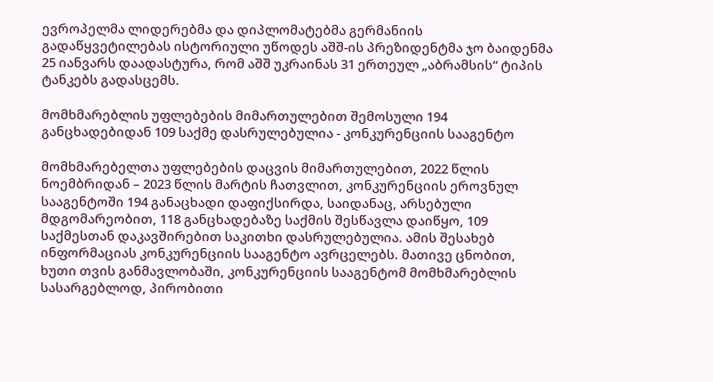ევროპელმა ლიდერებმა და დიპლომატებმა გერმანიის გადაწყვეტილებას ისტორიული უწოდეს აშშ-ის პრეზიდენტმა ჯო ბაიდენმა 25 იანვარს დაადასტურა, რომ აშშ უკრაინას 31 ერთეულ „აბრამსის“ ტიპის ტანკებს გადასცემს.

მომხმარებლის უფლებების მიმართულებით შემოსული 194 განცხადებიდან 109 საქმე დასრულებულია - კონკურენციის სააგენტო

მომხმარებელთა უფლებების დაცვის მიმართულებით, 2022 წლის ნოემბრიდან – 2023 წლის მარტის ჩათვლით, კონკურენციის ეროვნულ სააგენტოში 194 განაცხადი დაფიქსირდა, საიდანაც, არსებული მდგომარეობით, 118 განცხადებაზე საქმის შესწავლა დაიწყო, 109 საქმესთან დაკავშირებით საკითხი დასრულებულია. ამის შესახებ ინფორმაციას კონკურენციის სააგენტო ავრცელებს. მათივე ცნობით, ხუთი თვის განმავლობაში, კონკურენციის სააგენტომ მომხმარებლის სასარგებლოდ, პირობითი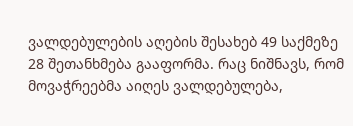ვალდებულების აღების შესახებ 49 საქმეზე 28 შეთანხმება გააფორმა. რაც ნიშნავს, რომ მოვაჭრეებმა აიღეს ვალდებულება,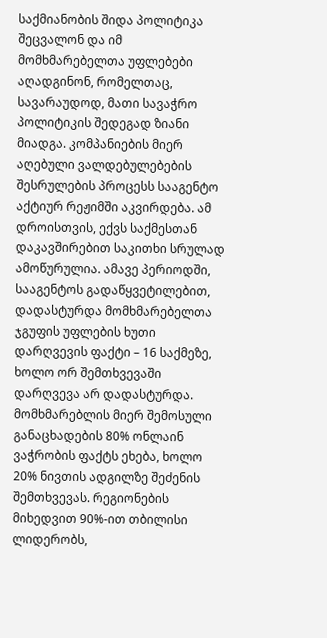საქმიანობის შიდა პოლიტიკა შეცვალონ და იმ მომხმარებელთა უფლებები აღადგინონ, რომელთაც, სავარაუდოდ, მათი სავაჭრო პოლიტიკის შედეგად ზიანი მიადგა. კომპანიების მიერ აღებული ვალდებულებების შესრულების პროცესს სააგენტო აქტიურ რეჟიმში აკვირდება. ამ დროისთვის, ექვს საქმესთან დაკავშირებით საკითხი სრულად ამოწურულია. ამავე პერიოდში, სააგენტოს გადაწყვეტილებით, დადასტურდა მომხმარებელთა ჯგუფის უფლების ხუთი დარღვევის ფაქტი – 16 საქმეზე, ხოლო ორ შემთხვევაში დარღვევა არ დადასტურდა. მომხმარებლის მიერ შემოსული განაცხადების 80% ონლაინ ვაჭრობის ფაქტს ეხება, ხოლო 20% ნივთის ადგილზე შეძენის შემთხვევას. რეგიონების მიხედვით 90%-ით თბილისი ლიდერობს,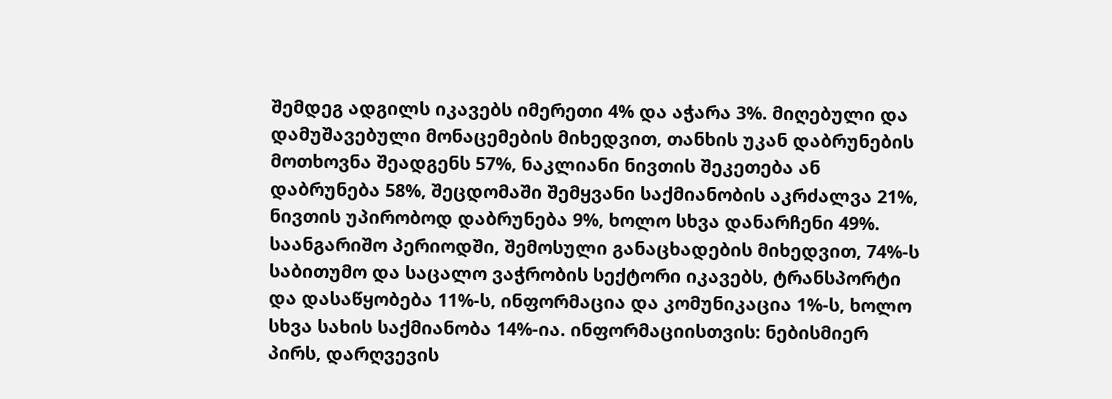შემდეგ ადგილს იკავებს იმერეთი 4% და აჭარა 3%. მიღებული და დამუშავებული მონაცემების მიხედვით, თანხის უკან დაბრუნების მოთხოვნა შეადგენს 57%, ნაკლიანი ნივთის შეკეთება ან დაბრუნება 58%, შეცდომაში შემყვანი საქმიანობის აკრძალვა 21%, ნივთის უპირობოდ დაბრუნება 9%, ხოლო სხვა დანარჩენი 49%. საანგარიშო პერიოდში, შემოსული განაცხადების მიხედვით, 74%-ს საბითუმო და საცალო ვაჭრობის სექტორი იკავებს, ტრანსპორტი და დასაწყობება 11%-ს, ინფორმაცია და კომუნიკაცია 1%-ს, ხოლო სხვა სახის საქმიანობა 14%-ია. ინფორმაციისთვის: ნებისმიერ პირს, დარღვევის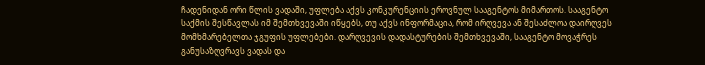ჩადენიდან ორი წლის ვადაში, უფლება აქვს კონკურენციის ეროვნულ სააგენტოს მიმართოს. სააგენტო საქმის შესწავლას იმ შემთხვევაში იწყებს, თუ აქვს ინფორმაცია, რომ ირღვევა ან შესაძლოა დაირღვეს მომხმარებელთა ჯგუფის უფლებები. დარღვევის დადასტურების შემთხვევაში, სააგენტო მოვაჭრეს განუსაზღვრავს ვადას და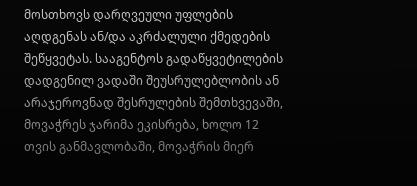მოსთხოვს დარღვეული უფლების აღდგენას ან/და აკრძალული ქმედების შეწყვეტას. სააგენტოს გადაწყვეტილების დადგენილ ვადაში შეუსრულებლობის ან არაჯეროვნად შესრულების შემთხვევაში, მოვაჭრეს ჯარიმა ეკისრება, ხოლო 12 თვის განმავლობაში, მოვაჭრის მიერ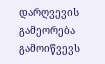დარღვევის გამეორება გამოიწვევს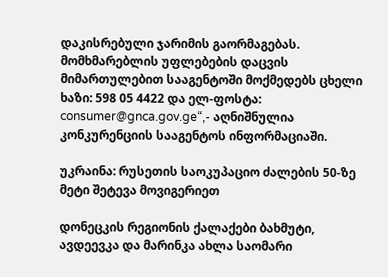დაკისრებული ჯარიმის გაორმაგებას. მომხმარებლის უფლებების დაცვის მიმართულებით სააგენტოში მოქმედებს ცხელი ხაზი: 598 05 4422 და ელ-ფოსტა: consumer@gnca.gov.ge“,- აღნიშნულია კონკურენციის სააგენტოს ინფორმაციაში.

უკრაინა: რუსეთის საოკუპაციო ძალების 50-ზე მეტი შეტევა მოვიგერიეთ

დონეცკის რეგიონის ქალაქები ბახმუტი, ავდეევკა და მარინკა ახლა საომარი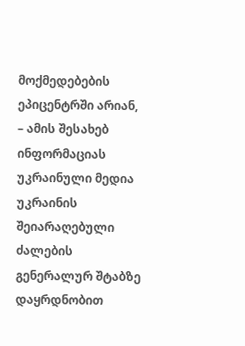მოქმედებების ეპიცენტრში არიან, – ამის შესახებ ინფორმაციას უკრაინული მედია უკრაინის შეიარაღებული ძალების გენერალურ შტაბზე დაყრდნობით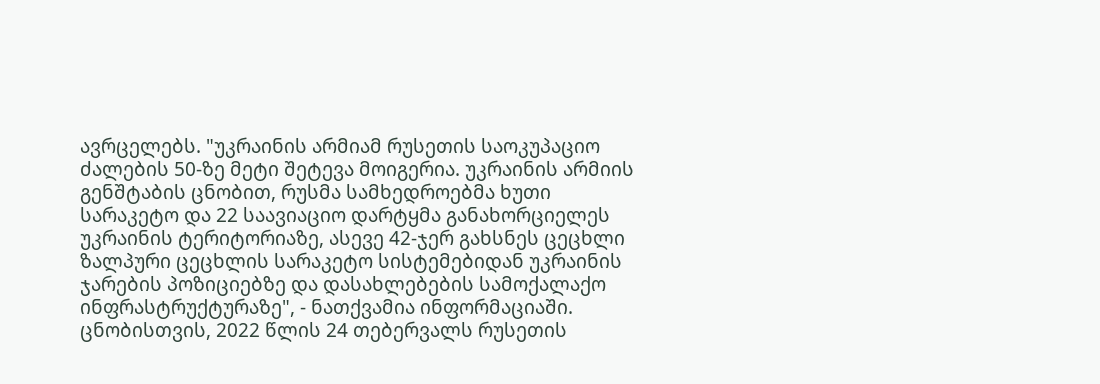ავრცელებს. "უკრაინის არმიამ რუსეთის საოკუპაციო ძალების 50-ზე მეტი შეტევა მოიგერია. უკრაინის არმიის გენშტაბის ცნობით, რუსმა სამხედროებმა ხუთი სარაკეტო და 22 საავიაციო დარტყმა განახორციელეს უკრაინის ტერიტორიაზე, ასევე 42-ჯერ გახსნეს ცეცხლი ზალპური ცეცხლის სარაკეტო სისტემებიდან უკრაინის ჯარების პოზიციებზე და დასახლებების სამოქალაქო ინფრასტრუქტურაზე", - ნათქვამია ინფორმაციაში. ცნობისთვის, 2022 წლის 24 თებერვალს რუსეთის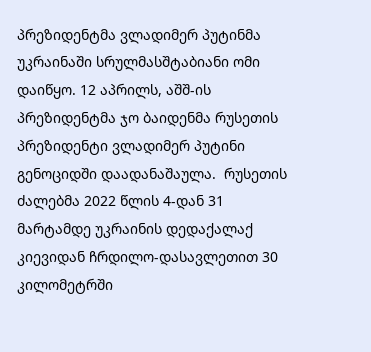პრეზიდენტმა ვლადიმერ პუტინმა უკრაინაში სრულმასშტაბიანი ომი დაიწყო. 12 აპრილს, აშშ-ის პრეზიდენტმა ჯო ბაიდენმა რუსეთის პრეზიდენტი ვლადიმერ პუტინი გენოციდში დაადანაშაულა.  რუსეთის ძალებმა 2022 წლის 4-დან 31 მარტამდე უკრაინის დედაქალაქ კიევიდან ჩრდილო-დასავლეთით 30 კილომეტრში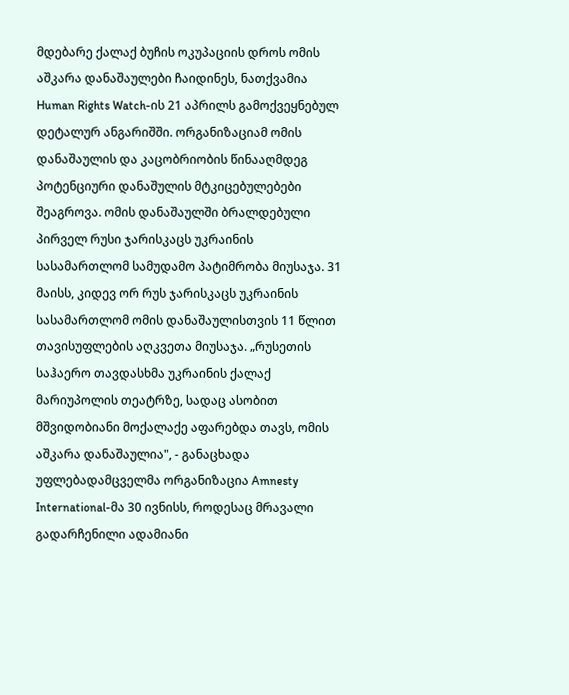მდებარე ქალაქ ბუჩის ოკუპაციის დროს ომის აშკარა დანაშაულები ჩაიდინეს, ნათქვამია Human Rights Watch-ის 21 აპრილს გამოქვეყნებულ დეტალურ ანგარიშში. ორგანიზაციამ ომის დანაშაულის და კაცობრიობის წინააღმდეგ პოტენციური დანაშულის მტკიცებულებები შეაგროვა. ომის დანაშაულში ბრალდებული პირველ რუსი ჯარისკაცს უკრაინის სასამართლომ სამუდამო პატიმრობა მიუსაჯა. 31 მაისს, კიდევ ორ რუს ჯარისკაცს უკრაინის სასამართლომ ომის დანაშაულისთვის 11 წლით თავისუფლების აღკვეთა მიუსაჯა. „რუსეთის საჰაერო თავდასხმა უკრაინის ქალაქ მარიუპოლის თეატრზე, სადაც ასობით მშვიდობიანი მოქალაქე აფარებდა თავს, ომის აშკარა დანაშაულია", - განაცხადა უფლებადამცველმა ორგანიზაცია Amnesty International-მა 30 ივნისს, როდესაც მრავალი გადარჩენილი ადამიანი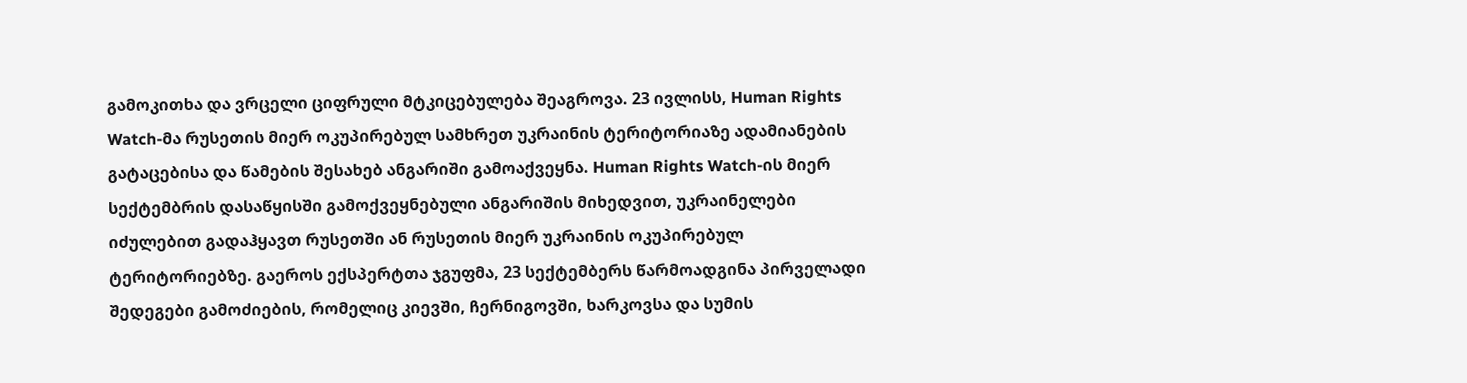გამოკითხა და ვრცელი ციფრული მტკიცებულება შეაგროვა. 23 ივლისს, Human Rights Watch-მა რუსეთის მიერ ოკუპირებულ სამხრეთ უკრაინის ტერიტორიაზე ადამიანების გატაცებისა და წამების შესახებ ანგარიში გამოაქვეყნა. Human Rights Watch-ის მიერ სექტემბრის დასაწყისში გამოქვეყნებული ანგარიშის მიხედვით, უკრაინელები იძულებით გადაჰყავთ რუსეთში ან რუსეთის მიერ უკრაინის ოკუპირებულ ტერიტორიებზე. გაეროს ექსპერტთა ჯგუფმა, 23 სექტემბერს წარმოადგინა პირველადი შედეგები გამოძიების, რომელიც კიევში, ჩერნიგოვში, ხარკოვსა და სუმის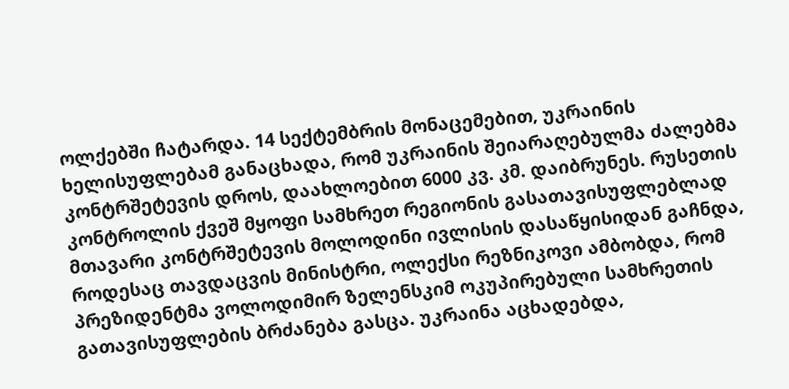ოლქებში ჩატარდა. 14 სექტემბრის მონაცემებით, უკრაინის ხელისუფლებამ განაცხადა, რომ უკრაინის შეიარაღებულმა ძალებმა კონტრშეტევის დროს, დაახლოებით 6000 კვ. კმ. დაიბრუნეს. რუსეთის კონტროლის ქვეშ მყოფი სამხრეთ რეგიონის გასათავისუფლებლად მთავარი კონტრშეტევის მოლოდინი ივლისის დასაწყისიდან გაჩნდა, როდესაც თავდაცვის მინისტრი, ოლექსი რეზნიკოვი ამბობდა, რომ პრეზიდენტმა ვოლოდიმირ ზელენსკიმ ოკუპირებული სამხრეთის გათავისუფლების ბრძანება გასცა. უკრაინა აცხადებდა,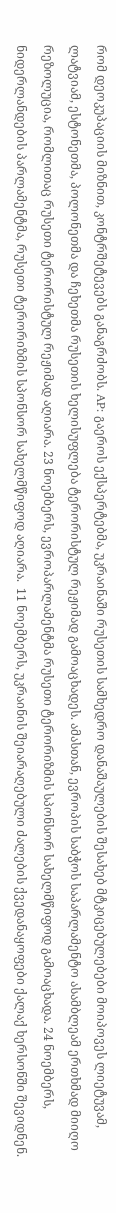რომ დეოკუპაციის მიზნით, კონტრშეტევებს განაგრძობს. AP: გაეროს ექსპერტებმა, უკრაინაში რუსეთის სამხედრო დანაშაულების შესახებ მტკიცებულებები მოიპოვეს ლიეტუვამ, ლატვიამ, ესტონეთმა, პოლონეთმა და ჩეხეთმა რუსეთის ხელისუფლება ტერორისტულ რეჟიმად გამოაცხადეს. ამასთან, ევროპის საბჭოს საპარლამენტო ასამბლეამ ერთხმად მიიღო რეზოლუცია, რომლითაც რუსეთი ტერორისტულ რეჟიმად აღიარა. 23 ნოემბერს, ევროპარლამენტმა რუსეთი ტერორიზმის სპონსორ სახელმწიფოდ გამოაცხადა. 24 ნოემბერს, ნიდერლანდების პარლამენტმა, რუსეთი ტერორიზმის სპონსორ სახელმწიფოდ აღიარა.  11 ნოემბერს, უკრაინის შეიარაღებული ძალების ქვედანაყოფები ქალაქ ხერსონში შევიდნენ.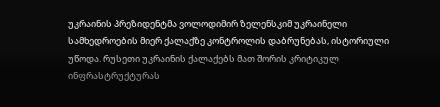უკრაინის პრეზიდენტმა ვოლოდიმირ ზელენსკიმ უკრაინელი სამხედროების მიერ ქალაქზე კონტროლის დაბრუნებას, ისტორიული უწოდა. რუსეთი უკრაინის ქალაქებს მათ შორის კრიტიკულ ინფრასტრუქტურას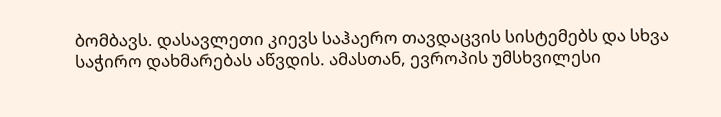ბომბავს. დასავლეთი კიევს საჰაერო თავდაცვის სისტემებს და სხვა საჭირო დახმარებას აწვდის. ამასთან, ევროპის უმსხვილესი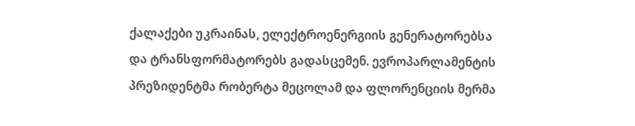ქალაქები უკრაინას, ელექტროენერგიის გენერატორებსა და ტრანსფორმატორებს გადასცემენ. ევროპარლამენტის პრეზიდენტმა რობერტა მეცოლამ და ფლორენციის მერმა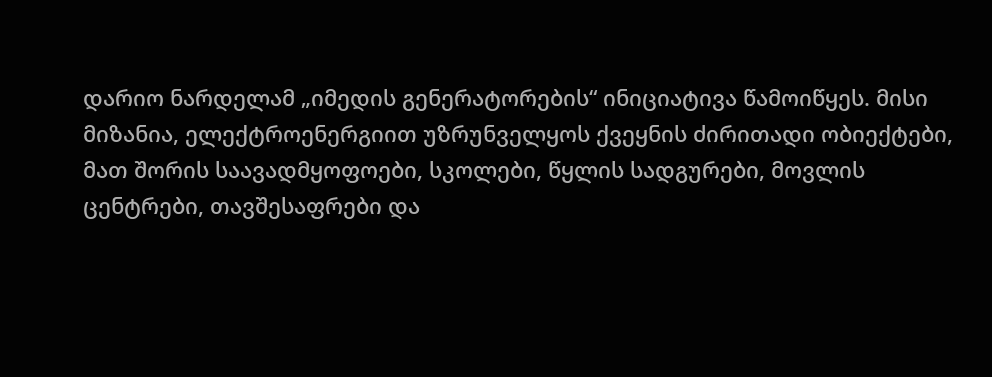დარიო ნარდელამ „იმედის გენერატორების“ ინიციატივა წამოიწყეს. მისი მიზანია, ელექტროენერგიით უზრუნველყოს ქვეყნის ძირითადი ობიექტები, მათ შორის საავადმყოფოები, სკოლები, წყლის სადგურები, მოვლის ცენტრები, თავშესაფრები და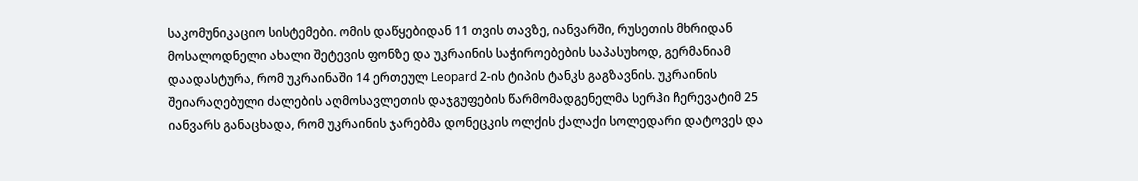საკომუნიკაციო სისტემები. ომის დაწყებიდან 11 თვის თავზე, იანვარში, რუსეთის მხრიდან მოსალოდნელი ახალი შეტევის ფონზე და უკრაინის საჭიროებების საპასუხოდ, გერმანიამ დაადასტურა, რომ უკრაინაში 14 ერთეულ Leopard 2-ის ტიპის ტანკს გაგზავნის. უკრაინის შეიარაღებული ძალების აღმოსავლეთის დაჯგუფების წარმომადგენელმა სერჰი ჩერევატიმ 25 იანვარს განაცხადა, რომ უკრაინის ჯარებმა დონეცკის ოლქის ქალაქი სოლედარი დატოვეს და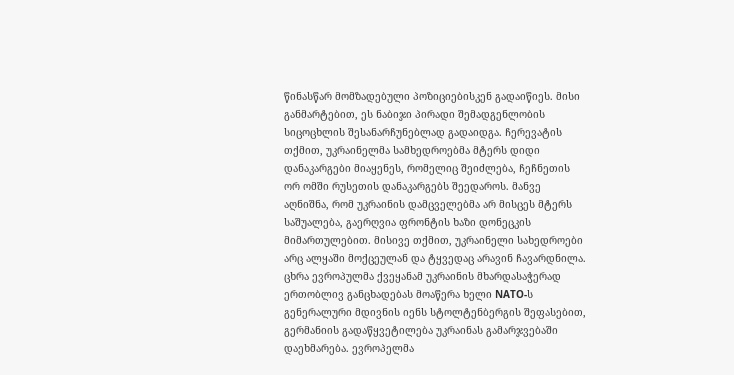წინასწარ მომზადებული პოზიციებისკენ გადაიწიეს. მისი განმარტებით, ეს ნაბიჯი პირადი შემადგენლობის სიცოცხლის შესანარჩუნებლად გადაიდგა. ჩერევატის თქმით, უკრაინელმა სამხედროებმა მტერს დიდი დანაკარგები მიაყენეს, რომელიც შეიძლება, ჩეჩნეთის ორ ომში რუსეთის დანაკარგებს შეედაროს. მანვე აღნიშნა, რომ უკრაინის დამცველებმა არ მისცეს მტერს საშუალება, გაერღვია ფრონტის ხაზი დონეცკის მიმართულებით. მისივე თქმით, უკრაინელი სახედროები არც ალყაში მოქცეულან და ტყვედაც არავინ ჩავარდნილა. ცხრა ევროპულმა ქვეყანამ უკრაინის მხარდასაჭერად ერთობლივ განცხადებას მოაწერა ხელი NATO-ს გენერალური მდივნის იენს სტოლტენბერგის შეფასებით, გერმანიის გადაწყვეტილება უკრაინას გამარჯვებაში დაეხმარება. ევროპელმა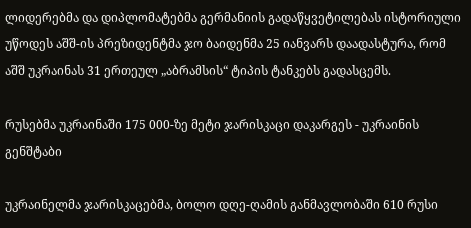ლიდერებმა და დიპლომატებმა გერმანიის გადაწყვეტილებას ისტორიული უწოდეს აშშ-ის პრეზიდენტმა ჯო ბაიდენმა 25 იანვარს დაადასტურა, რომ აშშ უკრაინას 31 ერთეულ „აბრამსის“ ტიპის ტანკებს გადასცემს.

რუსებმა უკრაინაში 175 000-ზე მეტი ჯარისკაცი დაკარგეს - უკრაინის გენშტაბი

უკრაინელმა ჯარისკაცებმა, ბოლო დღე-ღამის განმავლობაში 610 რუსი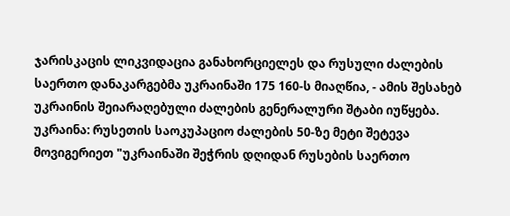ჯარისკაცის ლიკვიდაცია განახორციელეს და რუსული ძალების საერთო დანაკარგებმა უკრაინაში 175 160-ს მიაღწია, - ამის შესახებ უკრაინის შეიარაღებული ძალების გენერალური შტაბი იუწყება. უკრაინა: რუსეთის საოკუპაციო ძალების 50-ზე მეტი შეტევა მოვიგერიეთ "უკრაინაში შეჭრის დღიდან რუსების საერთო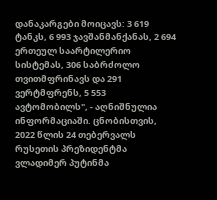დანაკარგები მოიცავს: 3 619 ტანკს, 6 993 ჯავშანმანქანას, 2 694 ერთეულ საარტილერიო სისტემას, 306 საბრძოლო თვითმფრინავს და 291 ვერტმფრენს, 5 553 ავტომობილს", - აღნიშნულია ინფორმაციაში. ცნობისთვის, 2022 წლის 24 თებერვალს რუსეთის პრეზიდენტმა ვლადიმერ პუტინმა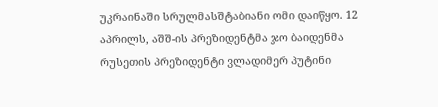უკრაინაში სრულმასშტაბიანი ომი დაიწყო. 12 აპრილს, აშშ-ის პრეზიდენტმა ჯო ბაიდენმა რუსეთის პრეზიდენტი ვლადიმერ პუტინი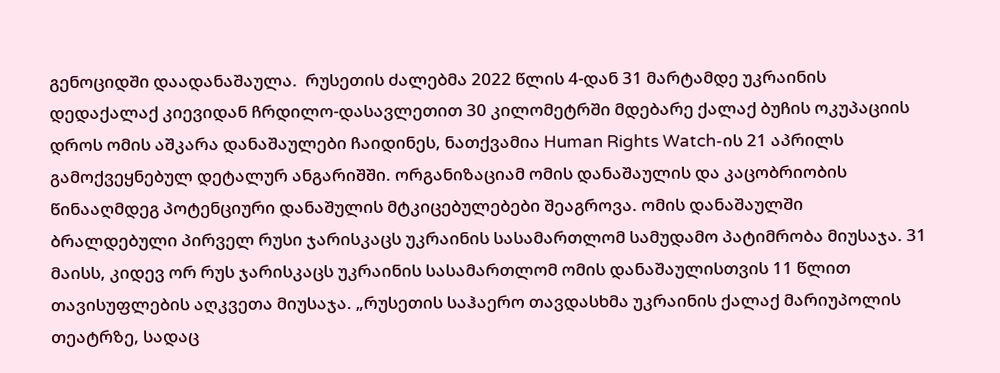გენოციდში დაადანაშაულა.  რუსეთის ძალებმა 2022 წლის 4-დან 31 მარტამდე უკრაინის დედაქალაქ კიევიდან ჩრდილო-დასავლეთით 30 კილომეტრში მდებარე ქალაქ ბუჩის ოკუპაციის დროს ომის აშკარა დანაშაულები ჩაიდინეს, ნათქვამია Human Rights Watch-ის 21 აპრილს გამოქვეყნებულ დეტალურ ანგარიშში. ორგანიზაციამ ომის დანაშაულის და კაცობრიობის წინააღმდეგ პოტენციური დანაშულის მტკიცებულებები შეაგროვა. ომის დანაშაულში ბრალდებული პირველ რუსი ჯარისკაცს უკრაინის სასამართლომ სამუდამო პატიმრობა მიუსაჯა. 31 მაისს, კიდევ ორ რუს ჯარისკაცს უკრაინის სასამართლომ ომის დანაშაულისთვის 11 წლით თავისუფლების აღკვეთა მიუსაჯა. „რუსეთის საჰაერო თავდასხმა უკრაინის ქალაქ მარიუპოლის თეატრზე, სადაც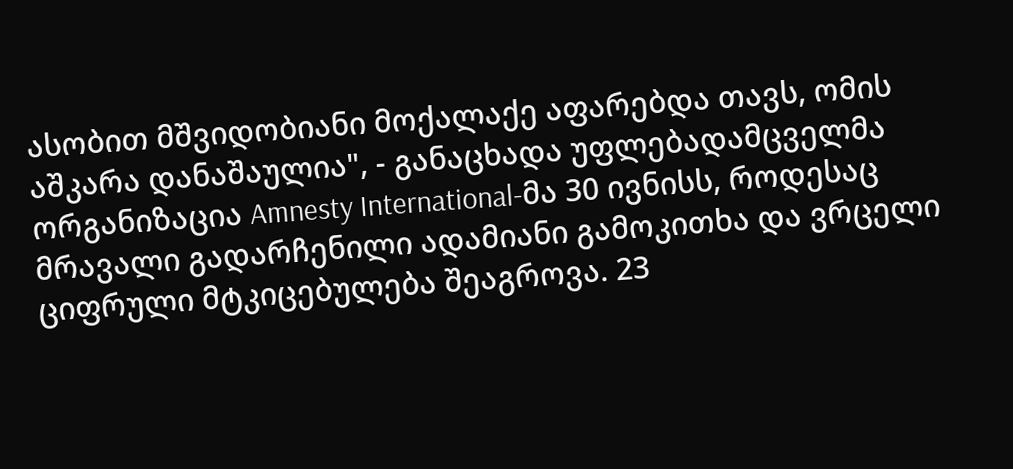ასობით მშვიდობიანი მოქალაქე აფარებდა თავს, ომის აშკარა დანაშაულია", - განაცხადა უფლებადამცველმა ორგანიზაცია Amnesty International-მა 30 ივნისს, როდესაც მრავალი გადარჩენილი ადამიანი გამოკითხა და ვრცელი ციფრული მტკიცებულება შეაგროვა. 23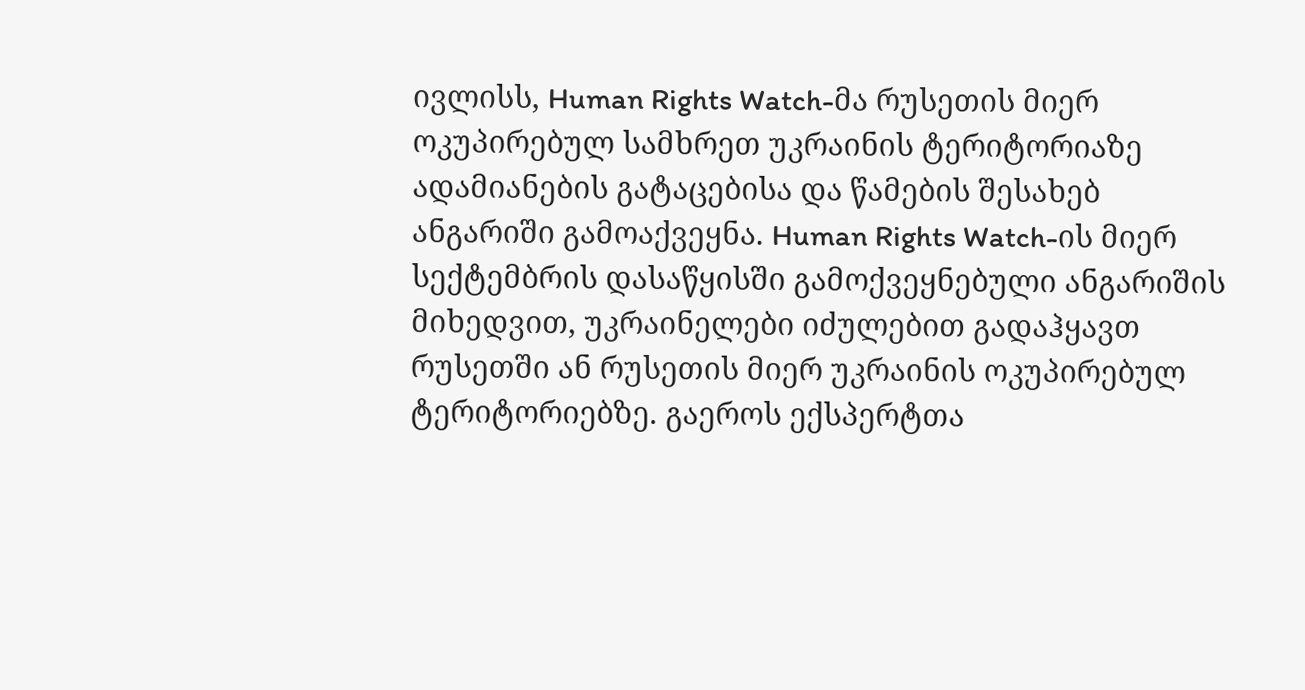ივლისს, Human Rights Watch-მა რუსეთის მიერ ოკუპირებულ სამხრეთ უკრაინის ტერიტორიაზე ადამიანების გატაცებისა და წამების შესახებ ანგარიში გამოაქვეყნა. Human Rights Watch-ის მიერ სექტემბრის დასაწყისში გამოქვეყნებული ანგარიშის მიხედვით, უკრაინელები იძულებით გადაჰყავთ რუსეთში ან რუსეთის მიერ უკრაინის ოკუპირებულ ტერიტორიებზე. გაეროს ექსპერტთა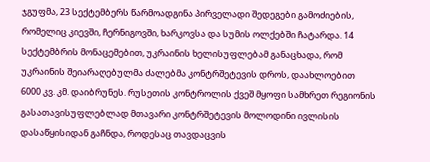ჯგუფმა, 23 სექტემბერს წარმოადგინა პირველადი შედეგები გამოძიების, რომელიც კიევში, ჩერნიგოვში, ხარკოვსა და სუმის ოლქებში ჩატარდა. 14 სექტემბრის მონაცემებით, უკრაინის ხელისუფლებამ განაცხადა, რომ უკრაინის შეიარაღებულმა ძალებმა კონტრშეტევის დროს, დაახლოებით 6000 კვ. კმ. დაიბრუნეს. რუსეთის კონტროლის ქვეშ მყოფი სამხრეთ რეგიონის გასათავისუფლებლად მთავარი კონტრშეტევის მოლოდინი ივლისის დასაწყისიდან გაჩნდა, როდესაც თავდაცვის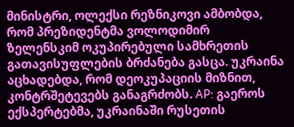მინისტრი, ოლექსი რეზნიკოვი ამბობდა, რომ პრეზიდენტმა ვოლოდიმირ ზელენსკიმ ოკუპირებული სამხრეთის გათავისუფლების ბრძანება გასცა. უკრაინა აცხადებდა, რომ დეოკუპაციის მიზნით, კონტრშეტევებს განაგრძობს. AP: გაეროს ექსპერტებმა, უკრაინაში რუსეთის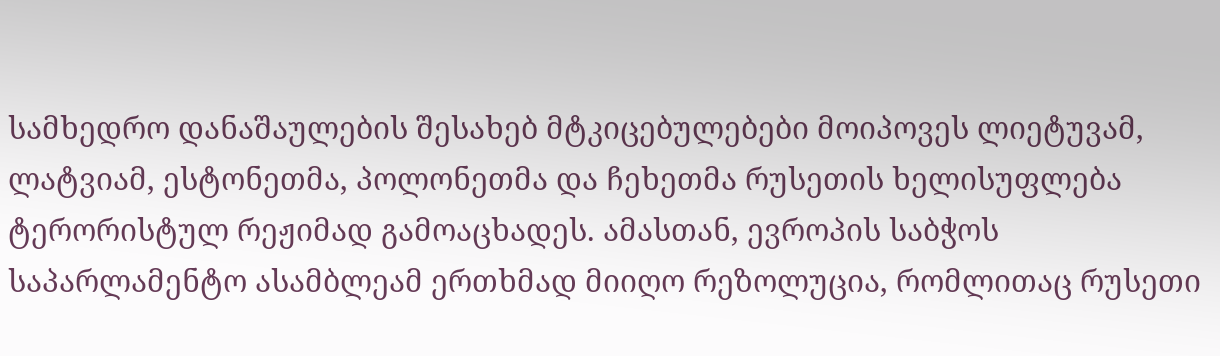სამხედრო დანაშაულების შესახებ მტკიცებულებები მოიპოვეს ლიეტუვამ, ლატვიამ, ესტონეთმა, პოლონეთმა და ჩეხეთმა რუსეთის ხელისუფლება ტერორისტულ რეჟიმად გამოაცხადეს. ამასთან, ევროპის საბჭოს საპარლამენტო ასამბლეამ ერთხმად მიიღო რეზოლუცია, რომლითაც რუსეთი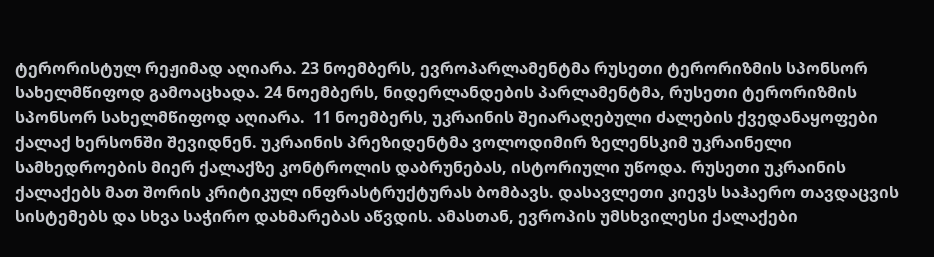ტერორისტულ რეჟიმად აღიარა. 23 ნოემბერს, ევროპარლამენტმა რუსეთი ტერორიზმის სპონსორ სახელმწიფოდ გამოაცხადა. 24 ნოემბერს, ნიდერლანდების პარლამენტმა, რუსეთი ტერორიზმის სპონსორ სახელმწიფოდ აღიარა.  11 ნოემბერს, უკრაინის შეიარაღებული ძალების ქვედანაყოფები ქალაქ ხერსონში შევიდნენ. უკრაინის პრეზიდენტმა ვოლოდიმირ ზელენსკიმ უკრაინელი სამხედროების მიერ ქალაქზე კონტროლის დაბრუნებას, ისტორიული უწოდა. რუსეთი უკრაინის ქალაქებს მათ შორის კრიტიკულ ინფრასტრუქტურას ბომბავს. დასავლეთი კიევს საჰაერო თავდაცვის სისტემებს და სხვა საჭირო დახმარებას აწვდის. ამასთან, ევროპის უმსხვილესი ქალაქები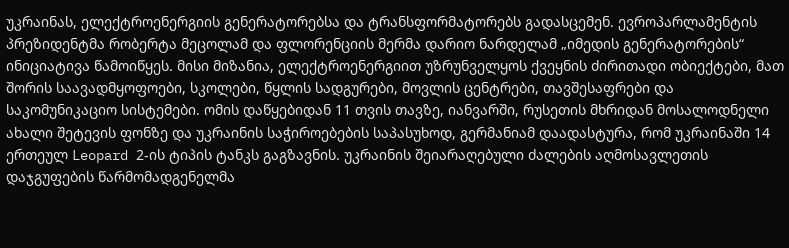უკრაინას, ელექტროენერგიის გენერატორებსა და ტრანსფორმატორებს გადასცემენ. ევროპარლამენტის პრეზიდენტმა რობერტა მეცოლამ და ფლორენციის მერმა დარიო ნარდელამ „იმედის გენერატორების“ ინიციატივა წამოიწყეს. მისი მიზანია, ელექტროენერგიით უზრუნველყოს ქვეყნის ძირითადი ობიექტები, მათ შორის საავადმყოფოები, სკოლები, წყლის სადგურები, მოვლის ცენტრები, თავშესაფრები და საკომუნიკაციო სისტემები. ომის დაწყებიდან 11 თვის თავზე, იანვარში, რუსეთის მხრიდან მოსალოდნელი ახალი შეტევის ფონზე და უკრაინის საჭიროებების საპასუხოდ, გერმანიამ დაადასტურა, რომ უკრაინაში 14 ერთეულ Leopard 2-ის ტიპის ტანკს გაგზავნის. უკრაინის შეიარაღებული ძალების აღმოსავლეთის დაჯგუფების წარმომადგენელმა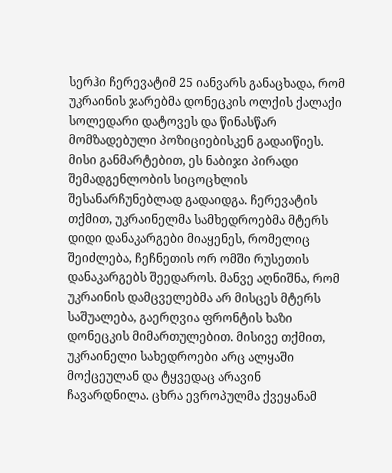სერჰი ჩერევატიმ 25 იანვარს განაცხადა, რომ უკრაინის ჯარებმა დონეცკის ოლქის ქალაქი სოლედარი დატოვეს და წინასწარ მომზადებული პოზიციებისკენ გადაიწიეს. მისი განმარტებით, ეს ნაბიჯი პირადი შემადგენლობის სიცოცხლის შესანარჩუნებლად გადაიდგა. ჩერევატის თქმით, უკრაინელმა სამხედროებმა მტერს დიდი დანაკარგები მიაყენეს, რომელიც შეიძლება, ჩეჩნეთის ორ ომში რუსეთის დანაკარგებს შეედაროს. მანვე აღნიშნა, რომ უკრაინის დამცველებმა არ მისცეს მტერს საშუალება, გაერღვია ფრონტის ხაზი დონეცკის მიმართულებით. მისივე თქმით, უკრაინელი სახედროები არც ალყაში მოქცეულან და ტყვედაც არავინ ჩავარდნილა. ცხრა ევროპულმა ქვეყანამ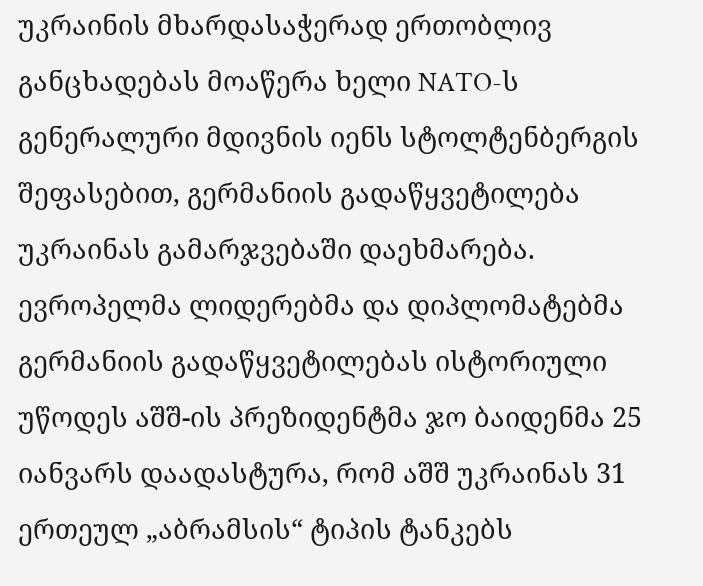უკრაინის მხარდასაჭერად ერთობლივ განცხადებას მოაწერა ხელი NATO-ს გენერალური მდივნის იენს სტოლტენბერგის შეფასებით, გერმანიის გადაწყვეტილება უკრაინას გამარჯვებაში დაეხმარება. ევროპელმა ლიდერებმა და დიპლომატებმა გერმანიის გადაწყვეტილებას ისტორიული უწოდეს აშშ-ის პრეზიდენტმა ჯო ბაიდენმა 25 იანვარს დაადასტურა, რომ აშშ უკრაინას 31 ერთეულ „აბრამსის“ ტიპის ტანკებს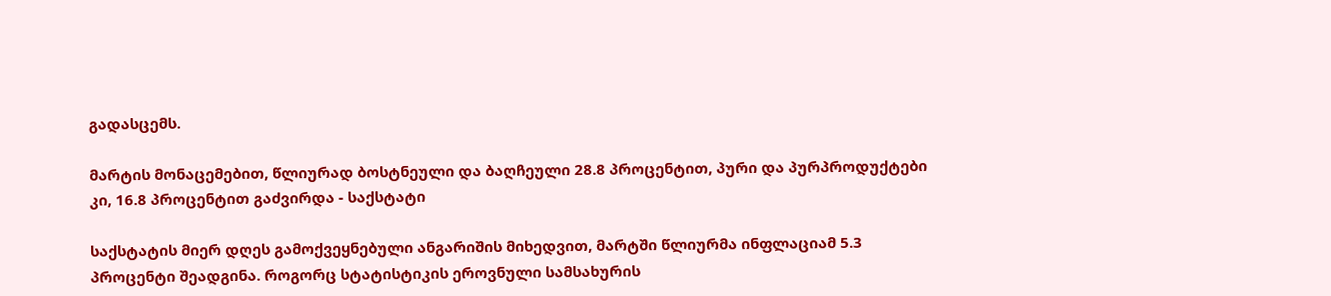გადასცემს.

მარტის მონაცემებით, წლიურად ბოსტნეული და ბაღჩეული 28.8 პროცენტით, პური და პურპროდუქტები კი, 16.8 პროცენტით გაძვირდა - საქსტატი

საქსტატის მიერ დღეს გამოქვეყნებული ანგარიშის მიხედვით, მარტში წლიურმა ინფლაციამ 5.3 პროცენტი შეადგინა. როგორც სტატისტიკის ეროვნული სამსახურის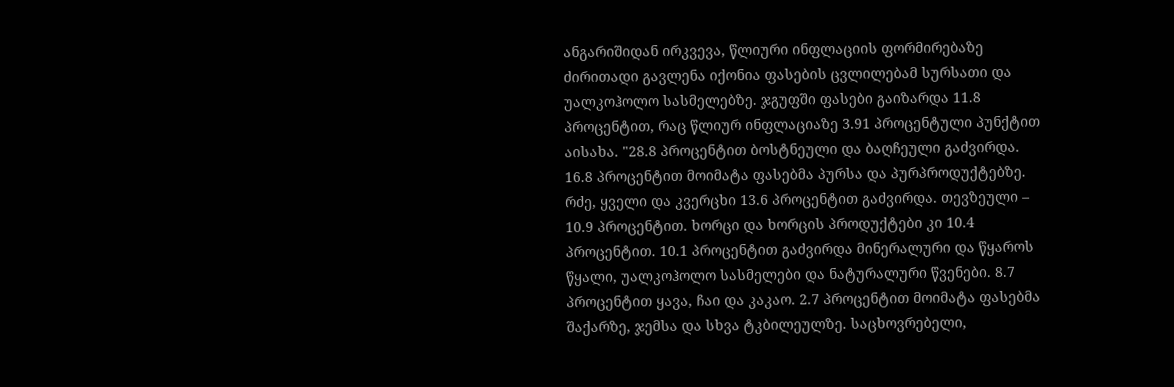ანგარიშიდან ირკვევა, წლიური ინფლაციის ფორმირებაზე ძირითადი გავლენა იქონია ფასების ცვლილებამ სურსათი და უალკოჰოლო სასმელებზე. ჯგუფში ფასები გაიზარდა 11.8 პროცენტით, რაც წლიურ ინფლაციაზე 3.91 პროცენტული პუნქტით აისახა. "28.8 პროცენტით ბოსტნეული და ბაღჩეული გაძვირდა. 16.8 პროცენტით მოიმატა ფასებმა პურსა და პურპროდუქტებზე. რძე, ყველი და კვერცხი 13.6 პროცენტით გაძვირდა. თევზეული – 10.9 პროცენტით. ხორცი და ხორცის პროდუქტები კი 10.4 პროცენტით. 10.1 პროცენტით გაძვირდა მინერალური და წყაროს წყალი, უალკოჰოლო სასმელები და ნატურალური წვენები. 8.7 პროცენტით ყავა, ჩაი და კაკაო. 2.7 პროცენტით მოიმატა ფასებმა შაქარზე, ჯემსა და სხვა ტკბილეულზე. საცხოვრებელი,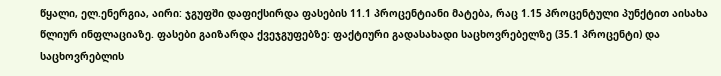წყალი, ელ.ენერგია, აირი: ჯგუფში დაფიქსირდა ფასების 11.1 პროცენტიანი მატება, რაც 1.15 პროცენტული პუნქტით აისახა წლიურ ინფლაციაზე. ფასები გაიზარდა ქვეჯგუფებზე: ფაქტიური გადასახადი საცხოვრებელზე (35.1 პროცენტი) და საცხოვრებლის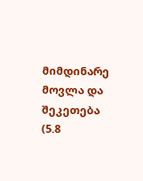მიმდინარე მოვლა და შეკეთება (5.8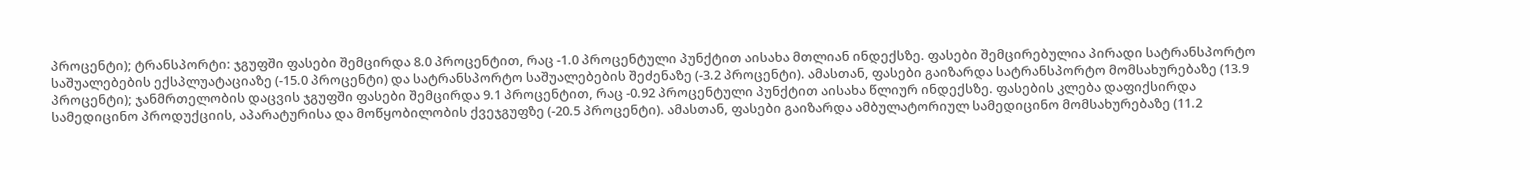პროცენტი); ტრანსპორტი: ჯგუფში ფასები შემცირდა 8.0 პროცენტით, რაც -1.0 პროცენტული პუნქტით აისახა მთლიან ინდექსზე. ფასები შემცირებულია პირადი სატრანსპორტო საშუალებების ექსპლუატაციაზე (-15.0 პროცენტი) და სატრანსპორტო საშუალებების შეძენაზე (-3.2 პროცენტი). ამასთან, ფასები გაიზარდა სატრანსპორტო მომსახურებაზე (13.9 პროცენტი); ჯანმრთელობის დაცვის ჯგუფში ფასები შემცირდა 9.1 პროცენტით, რაც -0.92 პროცენტული პუნქტით აისახა წლიურ ინდექსზე. ფასების კლება დაფიქსირდა სამედიცინო პროდუქციის, აპარატურისა და მოწყობილობის ქვეჯგუფზე (-20.5 პროცენტი). ამასთან, ფასები გაიზარდა ამბულატორიულ სამედიცინო მომსახურებაზე (11.2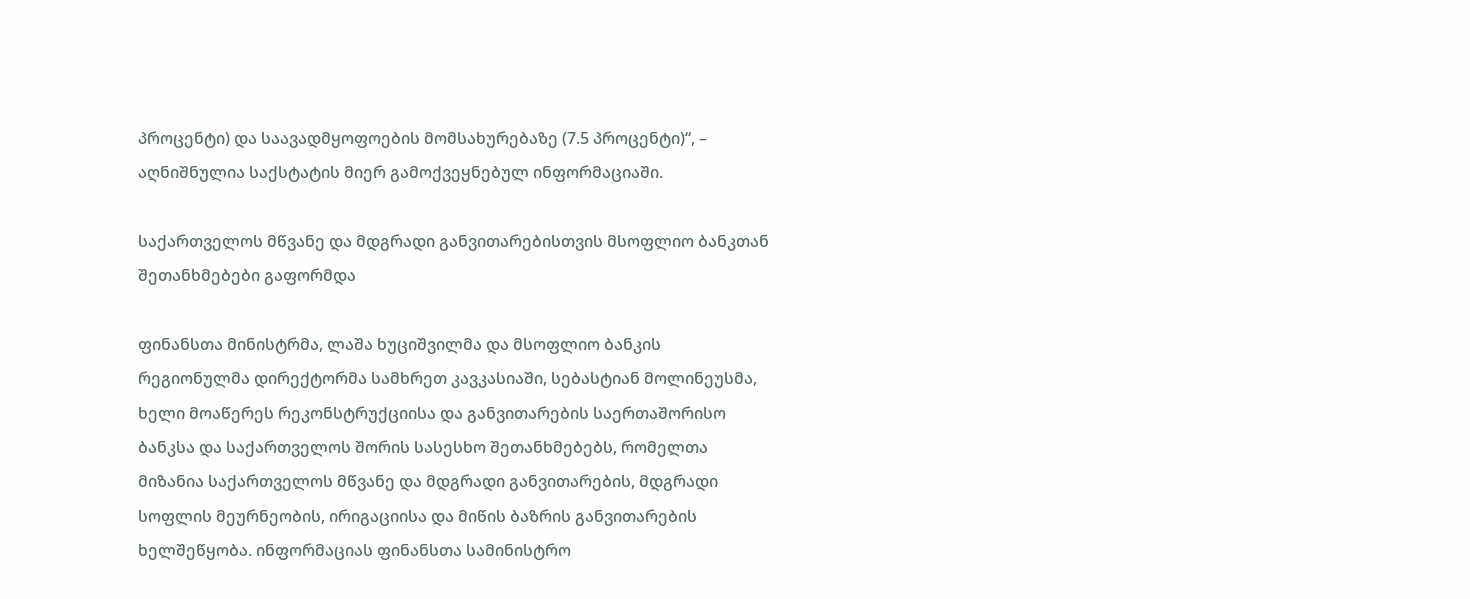პროცენტი) და საავადმყოფოების მომსახურებაზე (7.5 პროცენტი)“, – აღნიშნულია საქსტატის მიერ გამოქვეყნებულ ინფორმაციაში.

საქართველოს მწვანე და მდგრადი განვითარებისთვის მსოფლიო ბანკთან შეთანხმებები გაფორმდა

ფინანსთა მინისტრმა, ლაშა ხუციშვილმა და მსოფლიო ბანკის რეგიონულმა დირექტორმა სამხრეთ კავკასიაში, სებასტიან მოლინეუსმა, ხელი მოაწერეს რეკონსტრუქციისა და განვითარების საერთაშორისო ბანკსა და საქართველოს შორის სასესხო შეთანხმებებს, რომელთა მიზანია საქართველოს მწვანე და მდგრადი განვითარების, მდგრადი სოფლის მეურნეობის, ირიგაციისა და მიწის ბაზრის განვითარების ხელშეწყობა. ინფორმაციას ფინანსთა სამინისტრო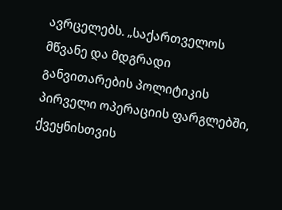ავრცელებს. „საქართველოს მწვანე და მდგრადი განვითარების პოლიტიკის პირველი ოპერაციის ფარგლებში, ქვეყნისთვის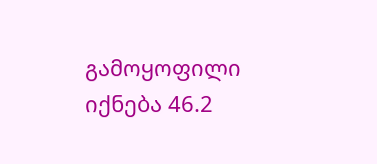გამოყოფილი იქნება 46.2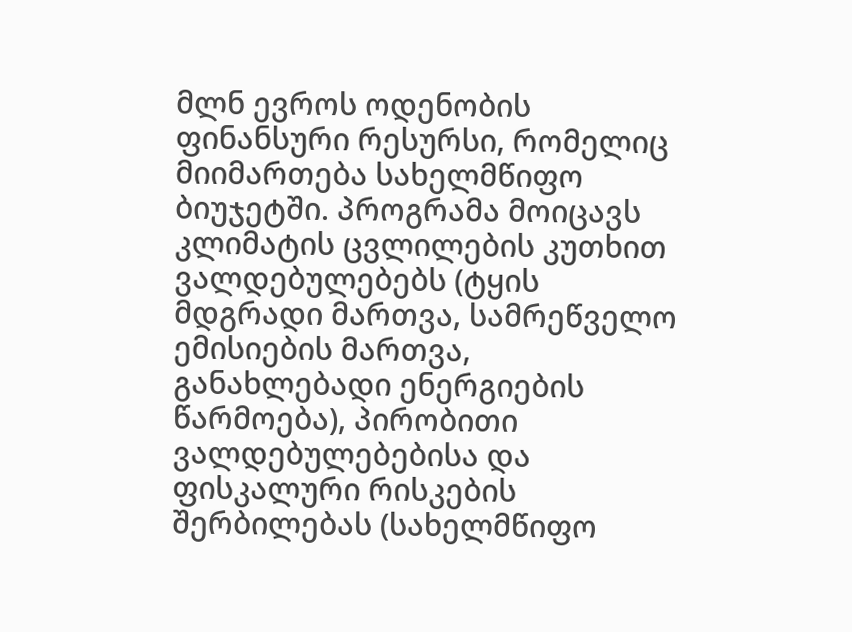მლნ ევროს ოდენობის ფინანსური რესურსი, რომელიც მიიმართება სახელმწიფო ბიუჯეტში. პროგრამა მოიცავს კლიმატის ცვლილების კუთხით ვალდებულებებს (ტყის მდგრადი მართვა, სამრეწველო ემისიების მართვა, განახლებადი ენერგიების წარმოება), პირობითი ვალდებულებებისა და ფისკალური რისკების შერბილებას (სახელმწიფო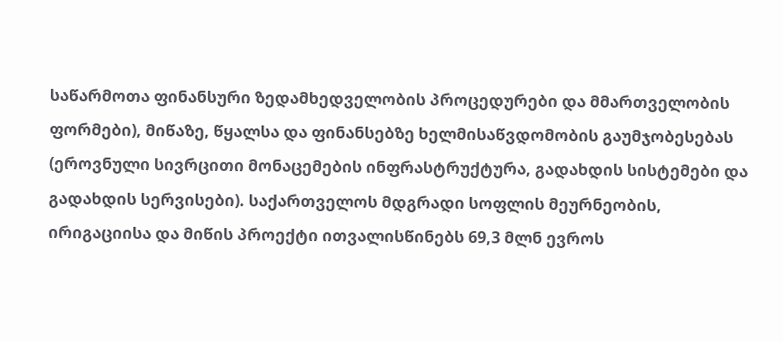საწარმოთა ფინანსური ზედამხედველობის პროცედურები და მმართველობის ფორმები), მიწაზე, წყალსა და ფინანსებზე ხელმისაწვდომობის გაუმჯობესებას (ეროვნული სივრცითი მონაცემების ინფრასტრუქტურა, გადახდის სისტემები და გადახდის სერვისები). საქართველოს მდგრადი სოფლის მეურნეობის, ირიგაციისა და მიწის პროექტი ითვალისწინებს 69,3 მლნ ევროს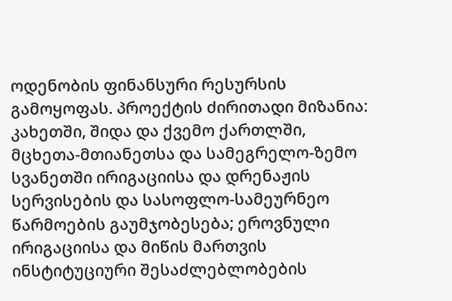ოდენობის ფინანსური რესურსის გამოყოფას. პროექტის ძირითადი მიზანია: კახეთში, შიდა და ქვემო ქართლში, მცხეთა-მთიანეთსა და სამეგრელო-ზემო სვანეთში ირიგაციისა და დრენაჟის სერვისების და სასოფლო-სამეურნეო წარმოების გაუმჯობესება; ეროვნული ირიგაციისა და მიწის მართვის ინსტიტუციური შესაძლებლობების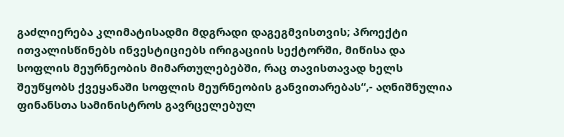გაძლიერება კლიმატისადმი მდგრადი დაგეგმვისთვის; პროექტი ითვალისწინებს ინვესტიციებს ირიგაციის სექტორში, მიწისა და სოფლის მეურნეობის მიმართულებებში, რაც თავისთავად ხელს შეუწყობს ქვეყანაში სოფლის მეურნეობის განვითარებას“,- აღნიშნულია ფინანსთა სამინისტროს გავრცელებულ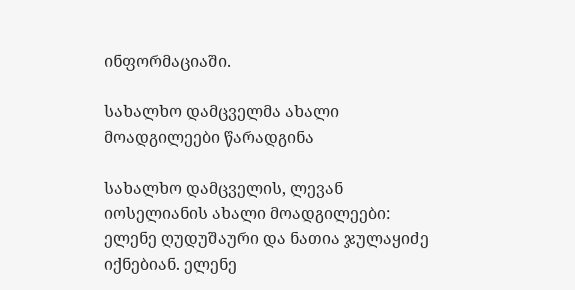ინფორმაციაში.

სახალხო დამცველმა ახალი მოადგილეები წარადგინა

სახალხო დამცველის, ლევან იოსელიანის ახალი მოადგილეები: ელენე ღუდუშაური და ნათია ჯულაყიძე იქნებიან. ელენე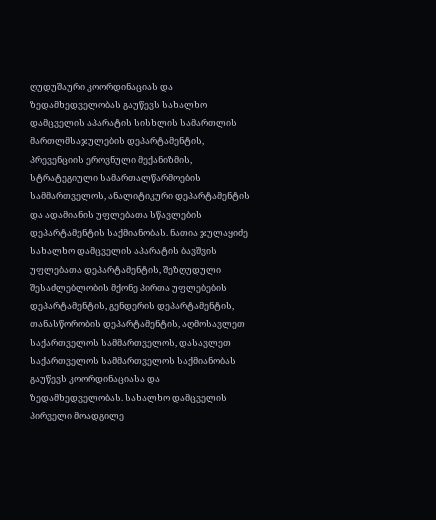ღუდუშაური კოორდინაციას და ზედამხედველობას გაუწევს სახალხო დამცველის აპარატის სისხლის სამართლის მართლმსაჯულების დეპარტამენტის, პრევენციის ეროვნული მექანიზმის, სტრატეგიული სამართალწარმოების სამმართველოს, ანალიტიკური დეპარტამენტის და ადამიანის უფლებათა სწავლების დეპარტამენტის საქმიანობას. ნათია ჯულაყიძე სახალხო დამცველის აპარატის ბავშვის უფლებათა დეპარტამენტის, შეზღუდული შესაძლებლობის მქონე პირთა უფლებების დეპარტამენტის, გენდერის დეპარტამენტის, თანასწორობის დეპარტამენტის, აღმოსავლეთ საქართველოს სამმართველოს, დასავლეთ საქართველოს სამმართველოს საქმიანობას გაუწევს კოორდინაციასა და ზედამხედველობას. სახალხო დამცველის პირველი მოადგილე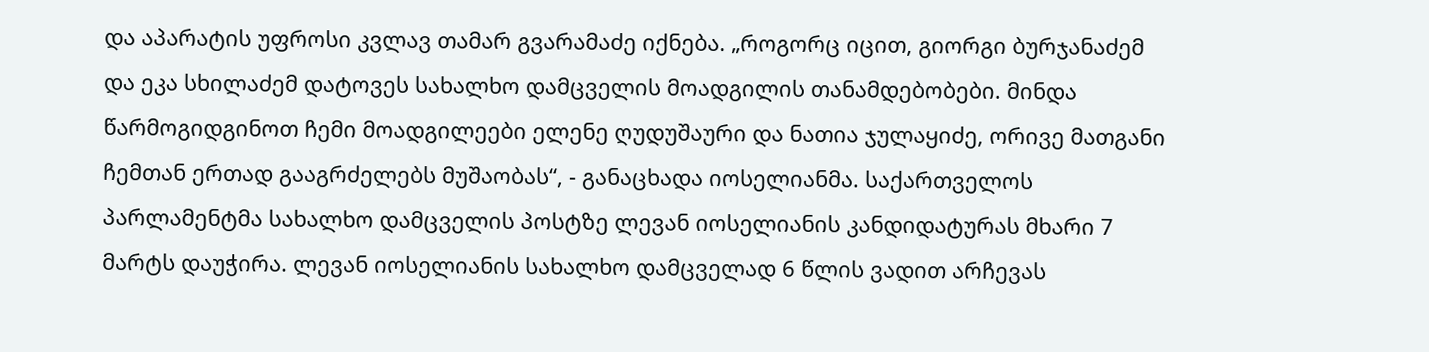და აპარატის უფროსი კვლავ თამარ გვარამაძე იქნება. „როგორც იცით, გიორგი ბურჯანაძემ და ეკა სხილაძემ დატოვეს სახალხო დამცველის მოადგილის თანამდებობები. მინდა წარმოგიდგინოთ ჩემი მოადგილეები ელენე ღუდუშაური და ნათია ჯულაყიძე, ორივე მათგანი ჩემთან ერთად გააგრძელებს მუშაობას“, - განაცხადა იოსელიანმა. საქართველოს პარლამენტმა სახალხო დამცველის პოსტზე ლევან იოსელიანის კანდიდატურას მხარი 7 მარტს დაუჭირა. ლევან იოსელიანის სახალხო დამცველად 6 წლის ვადით არჩევას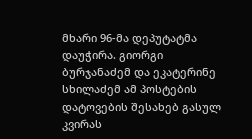მხარი 96-მა დეპუტატმა დაუჭირა. გიორგი ბურჯანაძემ და ეკატერინე სხილაძემ ამ პოსტების დატოვების შესახებ გასულ კვირას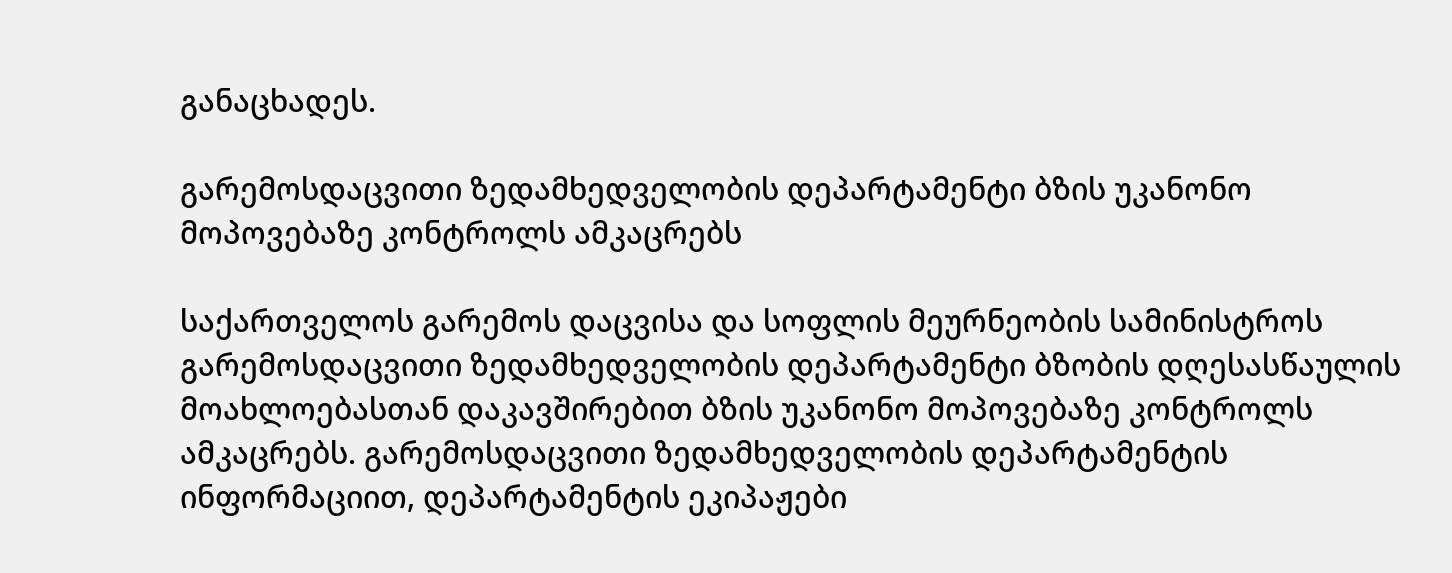განაცხადეს.

გარემოსდაცვითი ზედამხედველობის დეპარტამენტი ბზის უკანონო მოპოვებაზე კონტროლს ამკაცრებს

საქართველოს გარემოს დაცვისა და სოფლის მეურნეობის სამინისტროს გარემოსდაცვითი ზედამხედველობის დეპარტამენტი ბზობის დღესასწაულის მოახლოებასთან დაკავშირებით ბზის უკანონო მოპოვებაზე კონტროლს ამკაცრებს. გარემოსდაცვითი ზედამხედველობის დეპარტამენტის ინფორმაციით, დეპარტამენტის ეკიპაჟები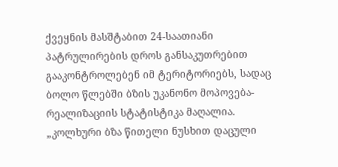ქვეყნის მასშტაბით 24-საათიანი პატრულირების დროს განსაკუთრებით გააკონტროლებენ იმ ტერიტორიებს, სადაც ბოლო წლებში ბზის უკანონო მოპოვება-რეალიზაციის სტატისტიკა მაღალია. „კოლხური ბზა წითელი ნუსხით დაცული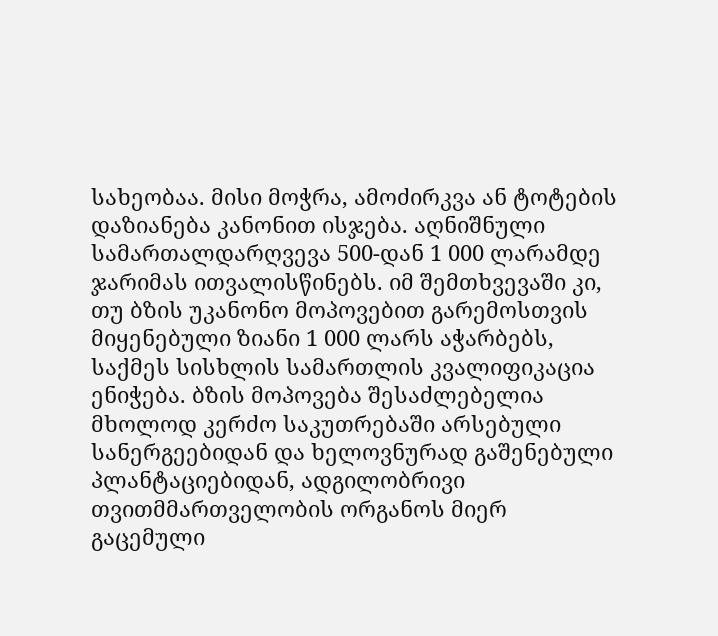სახეობაა. მისი მოჭრა, ამოძირკვა ან ტოტების დაზიანება კანონით ისჯება. აღნიშნული სამართალდარღვევა 500-დან 1 000 ლარამდე ჯარიმას ითვალისწინებს. იმ შემთხვევაში კი, თუ ბზის უკანონო მოპოვებით გარემოსთვის მიყენებული ზიანი 1 000 ლარს აჭარბებს, საქმეს სისხლის სამართლის კვალიფიკაცია ენიჭება. ბზის მოპოვება შესაძლებელია მხოლოდ კერძო საკუთრებაში არსებული სანერგეებიდან და ხელოვნურად გაშენებული პლანტაციებიდან, ადგილობრივი თვითმმართველობის ორგანოს მიერ გაცემული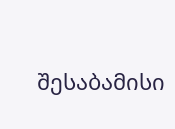შესაბამისი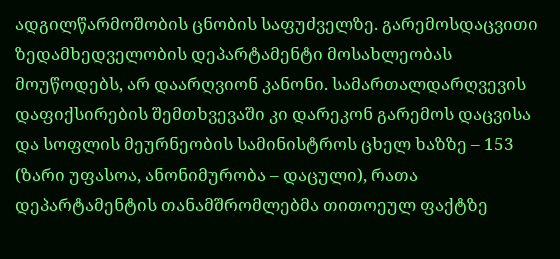ადგილწარმოშობის ცნობის საფუძველზე. გარემოსდაცვითი ზედამხედველობის დეპარტამენტი მოსახლეობას მოუწოდებს, არ დაარღვიონ კანონი. სამართალდარღვევის დაფიქსირების შემთხვევაში კი დარეკონ გარემოს დაცვისა და სოფლის მეურნეობის სამინისტროს ცხელ ხაზზე – 153 (ზარი უფასოა, ანონიმურობა – დაცული), რათა დეპარტამენტის თანამშრომლებმა თითოეულ ფაქტზე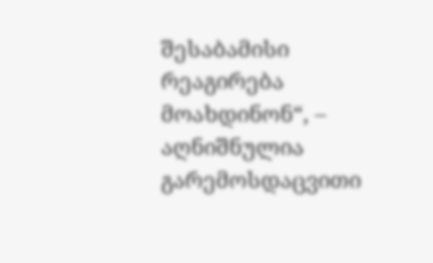შესაბამისი რეაგირება მოახდინონ“, – აღნიშნულია გარემოსდაცვითი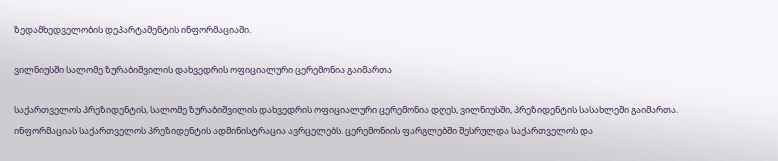ზედამხედველობის დეპარტამენტის ინფორმაციაში.

ვილნიუსში სალომე ზურაბიშვილის დახვედრის ოფიციალური ცერემონია გაიმართა

საქართველოს პრეზიდენტის, სალომე ზურაბიშვილის დახვედრის ოფიციალური ცერემონია დღეს, ვილნიუსში, პრეზიდენტის სასახლეში გაიმართა. ინფორმაციას საქართველოს პრეზიდენტის ადმინისტრაცია ავრცელებს. ცერემონიის ფარგლებში შესრულდა საქართველოს და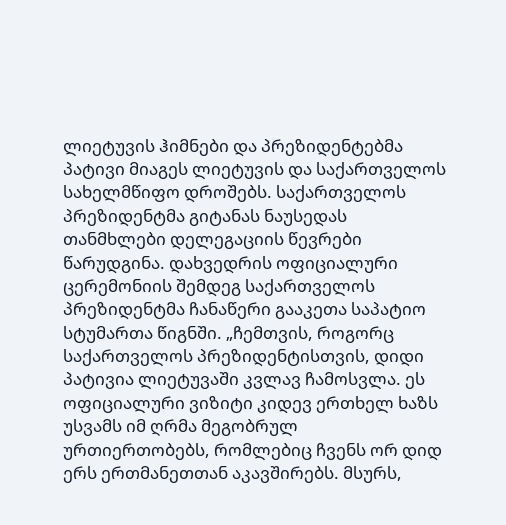ლიეტუვის ჰიმნები და პრეზიდენტებმა პატივი მიაგეს ლიეტუვის და საქართველოს სახელმწიფო დროშებს. საქართველოს პრეზიდენტმა გიტანას ნაუსედას თანმხლები დელეგაციის წევრები წარუდგინა. დახვედრის ოფიციალური ცერემონიის შემდეგ საქართველოს პრეზიდენტმა ჩანაწერი გააკეთა საპატიო სტუმართა წიგნში. „ჩემთვის, როგორც საქართველოს პრეზიდენტისთვის, დიდი პატივია ლიეტუვაში კვლავ ჩამოსვლა. ეს ოფიციალური ვიზიტი კიდევ ერთხელ ხაზს უსვამს იმ ღრმა მეგობრულ ურთიერთობებს, რომლებიც ჩვენს ორ დიდ ერს ერთმანეთთან აკავშირებს. მსურს,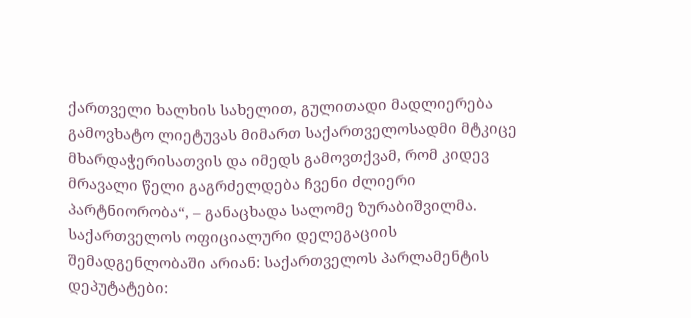ქართველი ხალხის სახელით, გულითადი მადლიერება გამოვხატო ლიეტუვას მიმართ საქართველოსადმი მტკიცე მხარდაჭერისათვის და იმედს გამოვთქვამ, რომ კიდევ მრავალი წელი გაგრძელდება ჩვენი ძლიერი პარტნიორობა“, – განაცხადა სალომე ზურაბიშვილმა. საქართველოს ოფიციალური დელეგაციის შემადგენლობაში არიან: საქართველოს პარლამენტის დეპუტატები: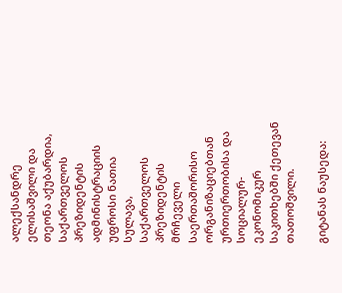ალექსანდრე ელისაშვილი და თეონა აქუბარდია, საქართველოს პრეზიდენტის ადმინისტრაციის უფროსი ნათია სულავა, საქართველოს პრეზიდენტის მრჩეველი საერთაშორისო ორგანიზაციებთან ურთიერთობისა და სოციალურ-ეკონომიკურ საკითხებში ქეთევან თათოშვილი.

გიტანას ნაუსედა: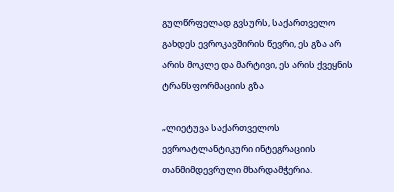გულწრფელად გვსურს, საქართველო გახდეს ევროკავშირის წევრი, ეს გზა არ არის მოკლე და მარტივი, ეს არის ქვეყნის ტრანსფორმაციის გზა

„ლიეტუვა საქართველოს ევროატლანტიკური ინტეგრაციის თანმიმდევრული მხარდამჭერია.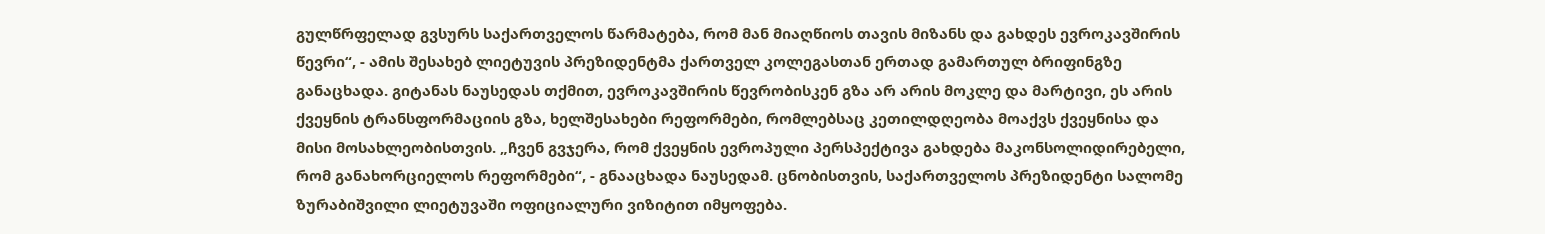გულწრფელად გვსურს საქართველოს წარმატება, რომ მან მიაღწიოს თავის მიზანს და გახდეს ევროკავშირის წევრი“, - ამის შესახებ ლიეტუვის პრეზიდენტმა ქართველ კოლეგასთან ერთად გამართულ ბრიფინგზე განაცხადა. გიტანას ნაუსედას თქმით, ევროკავშირის წევრობისკენ გზა არ არის მოკლე და მარტივი, ეს არის ქვეყნის ტრანსფორმაციის გზა, ხელშესახები რეფორმები, რომლებსაც კეთილდღეობა მოაქვს ქვეყნისა და მისი მოსახლეობისთვის. „ჩვენ გვჯერა, რომ ქვეყნის ევროპული პერსპექტივა გახდება მაკონსოლიდირებელი, რომ განახორციელოს რეფორმები“, - გნააცხადა ნაუსედამ. ცნობისთვის, საქართველოს პრეზიდენტი სალომე ზურაბიშვილი ლიეტუვაში ოფიციალური ვიზიტით იმყოფება.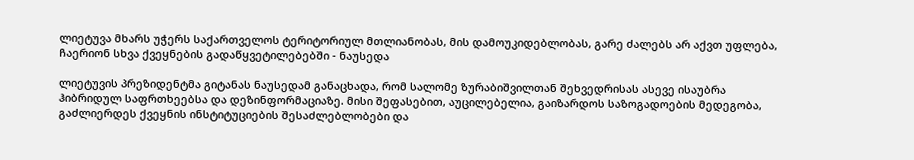ლიეტუვა მხარს უჭერს საქართველოს ტერიტორიულ მთლიანობას, მის დამოუკიდებლობას, გარე ძალებს არ აქვთ უფლება, ჩაერიონ სხვა ქვეყნების გადაწყვეტილებებში - ნაუსედა

ლიეტუვის პრეზიდენტმა გიტანას ნაუსედამ განაცხადა, რომ სალომე ზურაბიშვილთან შეხვედრისას ასევე ისაუბრა ჰიბრიდულ საფრთხეებსა და დეზინფორმაციაზე. მისი შეფასებით, აუცილებელია, გაიზარდოს საზოგადოების მედეგობა, გაძლიერდეს ქვეყნის ინსტიტუციების შესაძლებლობები და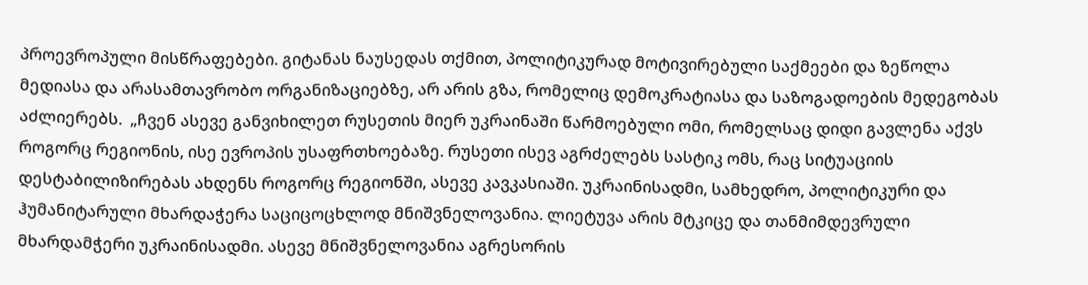პროევროპული მისწრაფებები. გიტანას ნაუსედას თქმით, პოლიტიკურად მოტივირებული საქმეები და ზეწოლა მედიასა და არასამთავრობო ორგანიზაციებზე, არ არის გზა, რომელიც დემოკრატიასა და საზოგადოების მედეგობას აძლიერებს.  „ჩვენ ასევე განვიხილეთ რუსეთის მიერ უკრაინაში წარმოებული ომი, რომელსაც დიდი გავლენა აქვს როგორც რეგიონის, ისე ევროპის უსაფრთხოებაზე. რუსეთი ისევ აგრძელებს სასტიკ ომს, რაც სიტუაციის დესტაბილიზირებას ახდენს როგორც რეგიონში, ასევე კავკასიაში. უკრაინისადმი, სამხედრო, პოლიტიკური და ჰუმანიტარული მხარდაჭერა საციცოცხლოდ მნიშვნელოვანია. ლიეტუვა არის მტკიცე და თანმიმდევრული მხარდამჭერი უკრაინისადმი. ასევე მნიშვნელოვანია აგრესორის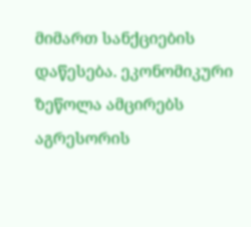მიმართ სანქციების დაწესება. ეკონომიკური ზეწოლა ამცირებს აგრესორის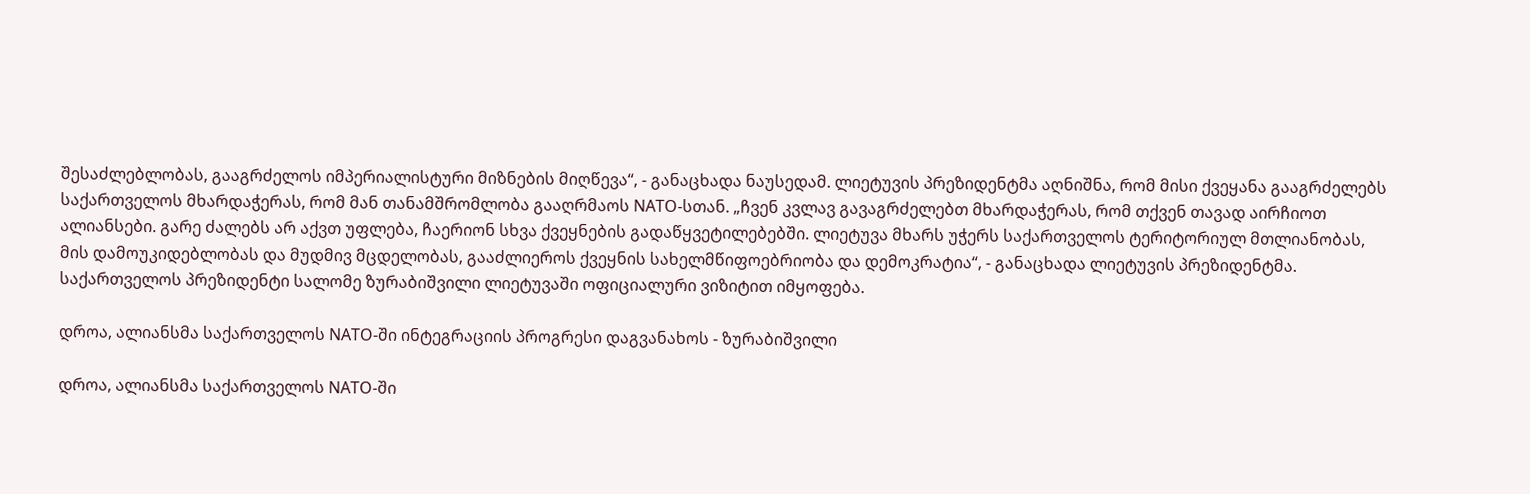შესაძლებლობას, გააგრძელოს იმპერიალისტური მიზნების მიღწევა“, - განაცხადა ნაუსედამ. ლიეტუვის პრეზიდენტმა აღნიშნა, რომ მისი ქვეყანა გააგრძელებს საქართველოს მხარდაჭერას, რომ მან თანამშრომლობა გააღრმაოს NATO-სთან. „ჩვენ კვლავ გავაგრძელებთ მხარდაჭერას, რომ თქვენ თავად აირჩიოთ ალიანსები. გარე ძალებს არ აქვთ უფლება, ჩაერიონ სხვა ქვეყნების გადაწყვეტილებებში. ლიეტუვა მხარს უჭერს საქართველოს ტერიტორიულ მთლიანობას, მის დამოუკიდებლობას და მუდმივ მცდელობას, გააძლიეროს ქვეყნის სახელმწიფოებრიობა და დემოკრატია“, - განაცხადა ლიეტუვის პრეზიდენტმა.  საქართველოს პრეზიდენტი სალომე ზურაბიშვილი ლიეტუვაში ოფიციალური ვიზიტით იმყოფება.

დროა, ალიანსმა საქართველოს NATO-ში ინტეგრაციის პროგრესი დაგვანახოს - ზურაბიშვილი

დროა, ალიანსმა საქართველოს NATO-ში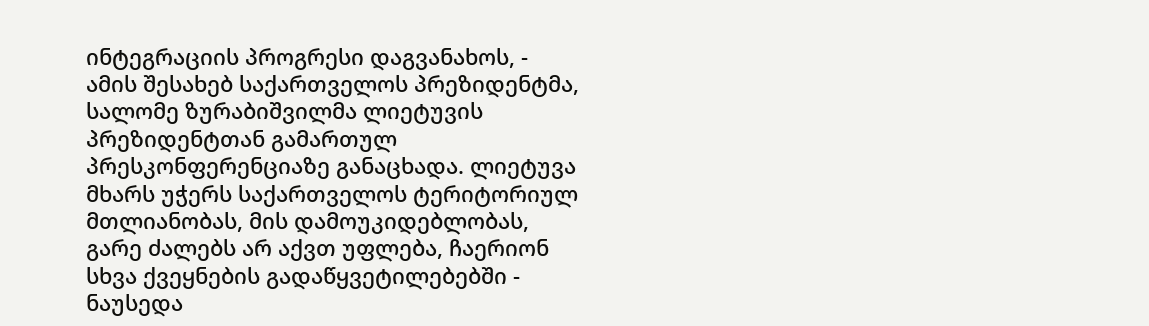ინტეგრაციის პროგრესი დაგვანახოს, - ამის შესახებ საქართველოს პრეზიდენტმა, სალომე ზურაბიშვილმა ლიეტუვის პრეზიდენტთან გამართულ პრესკონფერენციაზე განაცხადა. ლიეტუვა მხარს უჭერს საქართველოს ტერიტორიულ მთლიანობას, მის დამოუკიდებლობას, გარე ძალებს არ აქვთ უფლება, ჩაერიონ სხვა ქვეყნების გადაწყვეტილებებში - ნაუსედა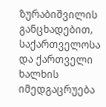ზურაბიშვილის განცხადებით, საქართველოსა და ქართველი ხალხის იმედგაცრუება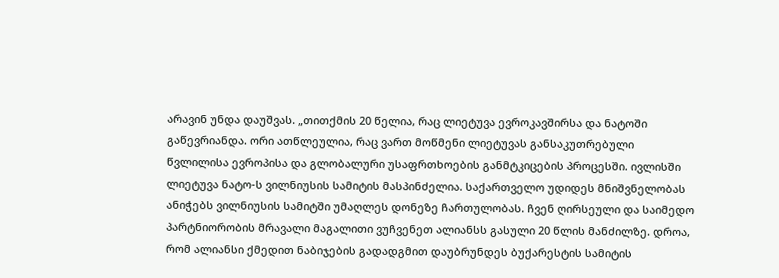არავინ უნდა დაუშვას. „თითქმის 20 წელია, რაც ლიეტუვა ევროკავშირსა და ნატოში გაწევრიანდა. ორი ათწლეულია, რაც ვართ მოწმენი ლიეტუვას განსაკუთრებული წვლილისა ევროპისა და გლობალური უსაფრთხოების განმტკიცების პროცესში. ივლისში ლიეტუვა ნატო-ს ვილნიუსის სამიტის მასპინძელია. საქართველო უდიდეს მნიშვნელობას ანიჭებს ვილნიუსის სამიტში უმაღლეს დონეზე ჩართულობას. ჩვენ ღირსეული და საიმედო პარტნიორობის მრავალი მაგალითი ვუჩვენეთ ალიანსს გასული 20 წლის მანძილზე. დროა, რომ ალიანსი ქმედით ნაბიჯების გადადგმით დაუბრუნდეს ბუქარესტის სამიტის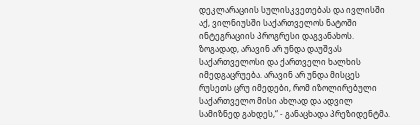დეკლარაციის სულისკვეთებას და ივლისში აქ, ვილნიუსში საქართველოს ნატოში ინტეგრაციის პროგრესი დაგვანახოს. ზოგადად, არავინ არ უნდა დაუშვას საქართველოსი და ქართველი ხალხის იმედგაცრუება. არავინ არ უნდა მისცეს რუსეთს ცრუ იმედები, რომ იზოლირებული საქართველო მისი ახლად და ადვილ სამიზნედ გახდეს,“ - განაცხადა პრეზიდენტმა.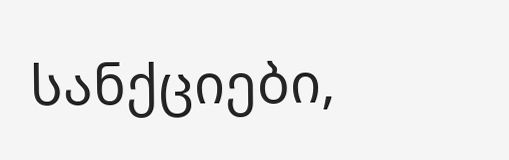სანქციები,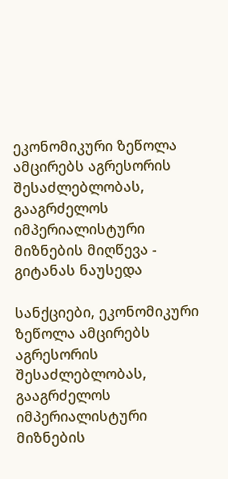ეკონომიკური ზეწოლა ამცირებს აგრესორის შესაძლებლობას, გააგრძელოს იმპერიალისტური მიზნების მიღწევა - გიტანას ნაუსედა

სანქციები, ეკონომიკური ზეწოლა ამცირებს აგრესორის შესაძლებლობას, გააგრძელოს იმპერიალისტური მიზნების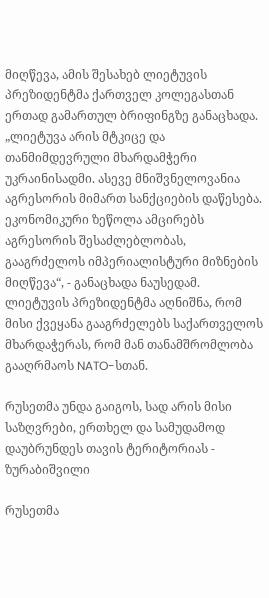მიღწევა, ამის შესახებ ლიეტუვის პრეზიდენტმა ქართველ კოლეგასთან ერთად გამართულ ბრიფინგზე განაცხადა. „ლიეტუვა არის მტკიცე და თანმიმდევრული მხარდამჭერი უკრაინისადმი. ასევე მნიშვნელოვანია აგრესორის მიმართ სანქციების დაწესება. ეკონომიკური ზეწოლა ამცირებს აგრესორის შესაძლებლობას, გააგრძელოს იმპერიალისტური მიზნების მიღწევა“, - განაცხადა ნაუსედამ. ლიეტუვის პრეზიდენტმა აღნიშნა, რომ მისი ქვეყანა გააგრძელებს საქართველოს მხარდაჭერას, რომ მან თანამშრომლობა გააღრმაოს NATO-სთან.

რუსეთმა უნდა გაიგოს, სად არის მისი საზღვრები, ერთხელ და სამუდამოდ დაუბრუნდეს თავის ტერიტორიას - ზურაბიშვილი

რუსეთმა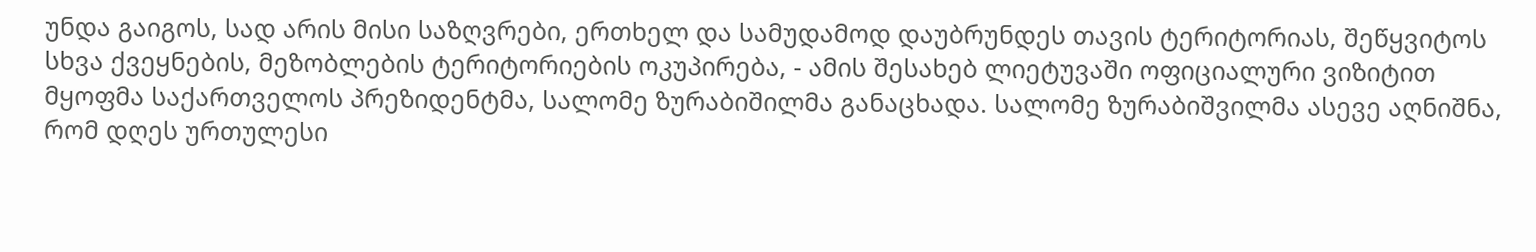უნდა გაიგოს, სად არის მისი საზღვრები, ერთხელ და სამუდამოდ დაუბრუნდეს თავის ტერიტორიას, შეწყვიტოს სხვა ქვეყნების, მეზობლების ტერიტორიების ოკუპირება, - ამის შესახებ ლიეტუვაში ოფიციალური ვიზიტით მყოფმა საქართველოს პრეზიდენტმა, სალომე ზურაბიშილმა განაცხადა. სალომე ზურაბიშვილმა ასევე აღნიშნა, რომ დღეს ურთულესი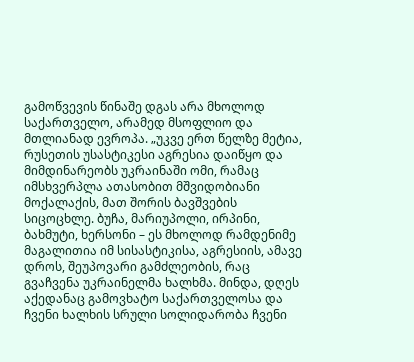გამოწვევის წინაშე დგას არა მხოლოდ საქართველო, არამედ მსოფლიო და მთლიანად ევროპა. „უკვე ერთ წელზე მეტია, რუსეთის უსასტიკესი აგრესია დაიწყო და მიმდინარეობს უკრაინაში ომი, რამაც იმსხვერპლა ათასობით მშვიდობიანი მოქალაქის, მათ შორის ბავშვების სიცოცხლე. ბუჩა, მარიუპოლი, ირპინი, ბახმუტი, ხერსონი – ეს მხოლოდ რამდენიმე მაგალითია იმ სისასტიკისა, აგრესიის, ამავე დროს, შეუპოვარი გამძლეობის, რაც გვაჩვენა უკრაინელმა ხალხმა. მინდა, დღეს აქედანაც გამოვხატო საქართველოსა და ჩვენი ხალხის სრული სოლიდარობა ჩვენი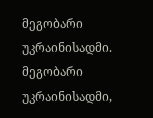მეგობარი უკრაინისადმი. მეგობარი უკრაინისადმი,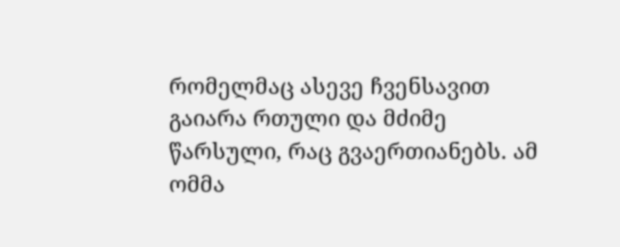რომელმაც ასევე ჩვენსავით გაიარა რთული და მძიმე წარსული, რაც გვაერთიანებს. ამ ომმა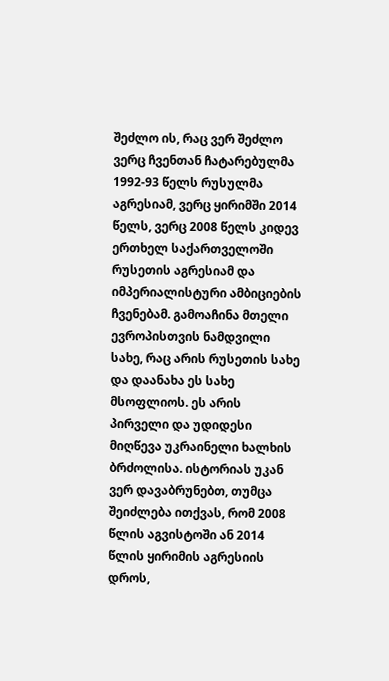შეძლო ის, რაც ვერ შეძლო ვერც ჩვენთან ჩატარებულმა 1992-93 წელს რუსულმა აგრესიამ, ვერც ყირიმში 2014 წელს, ვერც 2008 წელს კიდევ ერთხელ საქართველოში რუსეთის აგრესიამ და იმპერიალისტური ამბიციების ჩვენებამ. გამოაჩინა მთელი ევროპისთვის ნამდვილი სახე, რაც არის რუსეთის სახე და დაანახა ეს სახე მსოფლიოს. ეს არის პირველი და უდიდესი მიღწევა უკრაინელი ხალხის ბრძოლისა. ისტორიას უკან ვერ დავაბრუნებთ, თუმცა შეიძლება ითქვას, რომ 2008 წლის აგვისტოში ან 2014 წლის ყირიმის აგრესიის დროს,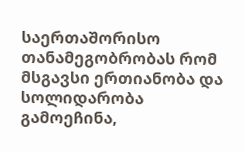საერთაშორისო თანამეგობრობას რომ მსგავსი ერთიანობა და სოლიდარობა გამოეჩინა,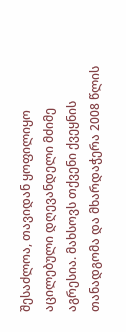შესაძლოა, თავიდან ყოფილიყო აცილებული დღევანდელი მძიმე აგრესია. მახსოვს თქვენი ქვეყნის თანადგომა და მხარდაჭერა 2008 წლის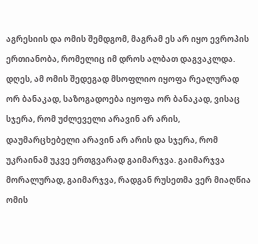აგრესიის და ომის შემდგომ, მაგრამ ეს არ იყო ევროპის ერთიანობა, რომელიც იმ დროს ალბათ დაგვაკლდა. დღეს, ამ ომის შედეგად მსოფლიო იყოფა რეალურად ორ ბანაკად, საზოგადოება იყოფა ორ ბანაკად, ვისაც სჯერა, რომ უძლეველი არავინ არ არის, დაუმარცხებელი არავინ არ არის და სჯერა, რომ უკრაინამ უკვე ერთგვარად გაიმარჯვა. გაიმარჯვა მორალურად, გაიმარჯვა, რადგან რუსეთმა ვერ მიაღწია ომის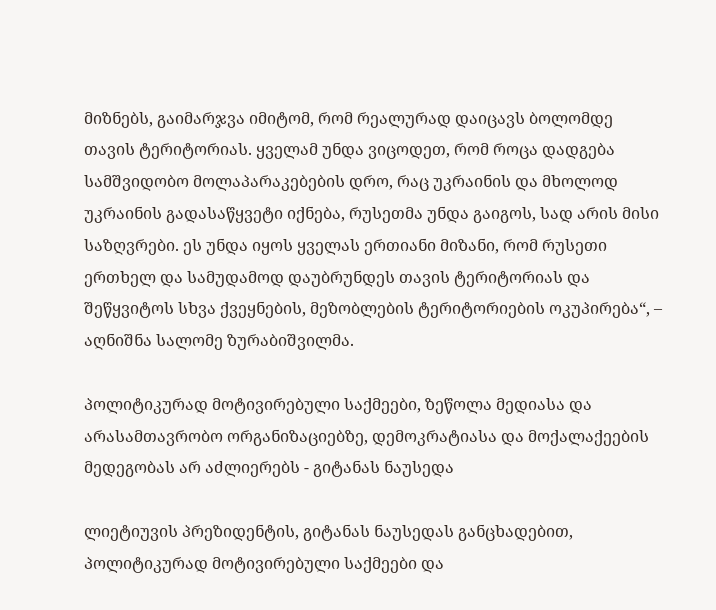მიზნებს, გაიმარჯვა იმიტომ, რომ რეალურად დაიცავს ბოლომდე თავის ტერიტორიას. ყველამ უნდა ვიცოდეთ, რომ როცა დადგება სამშვიდობო მოლაპარაკებების დრო, რაც უკრაინის და მხოლოდ უკრაინის გადასაწყვეტი იქნება, რუსეთმა უნდა გაიგოს, სად არის მისი საზღვრები. ეს უნდა იყოს ყველას ერთიანი მიზანი, რომ რუსეთი ერთხელ და სამუდამოდ დაუბრუნდეს თავის ტერიტორიას და შეწყვიტოს სხვა ქვეყნების, მეზობლების ტერიტორიების ოკუპირება“, – აღნიშნა სალომე ზურაბიშვილმა.

პოლიტიკურად მოტივირებული საქმეები, ზეწოლა მედიასა და არასამთავრობო ორგანიზაციებზე, დემოკრატიასა და მოქალაქეების მედეგობას არ აძლიერებს - გიტანას ნაუსედა

ლიეტიუვის პრეზიდენტის, გიტანას ნაუსედას განცხადებით, პოლიტიკურად მოტივირებული საქმეები და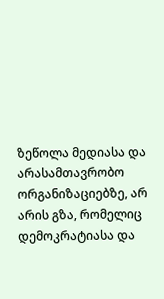ზეწოლა მედიასა და არასამთავრობო ორგანიზაციებზე, არ არის გზა, რომელიც დემოკრატიასა და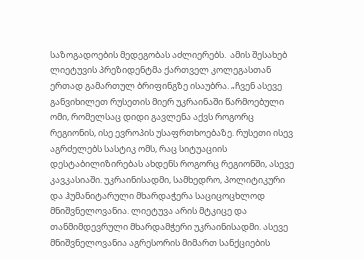საზოგადოების მედეგობას აძლიერებს.  ამის შესახებ ლიეტუვის პრეზიდენტმა ქართველ კოლეგასთან ერთად გამართულ ბრიფინგზე ისაუბრა. „ჩვენ ასევე განვიხილეთ რუსეთის მიერ უკრაინაში წარმოებული ომი, რომელსაც დიდი გავლენა აქვს როგორც რეგიონის, ისე ევროპის უსაფრთხოებაზე. რუსეთი ისევ აგრძელებს სასტიკ ომს, რაც სიტუაციის დესტაბილიზირებას ახდენს როგორც რეგიონში, ასევე კავკასიაში. უკრაინისადმი, სამხედრო, პოლიტიკური და ჰუმანიტარული მხარდაჭერა საციცოცხლოდ მნიშვნელოვანია. ლიეტუვა არის მტკიცე და თანმიმდევრული მხარდამჭერი უკრაინისადმი. ასევე მნიშვნელოვანია აგრესორის მიმართ სანქციების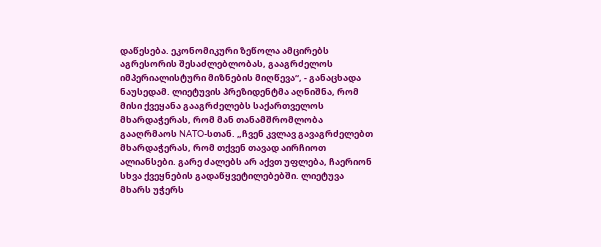დაწესება. ეკონომიკური ზეწოლა ამცირებს აგრესორის შესაძლებლობას, გააგრძელოს იმპერიალისტური მიზნების მიღწევა“, - განაცხადა ნაუსედამ. ლიეტუვის პრეზიდენტმა აღნიშნა, რომ მისი ქვეყანა გააგრძელებს საქართველოს მხარდაჭერას, რომ მან თანამშრომლობა გააღრმაოს NATO-სთან. „ჩვენ კვლავ გავაგრძელებთ მხარდაჭერას, რომ თქვენ თავად აირჩიოთ ალიანსები. გარე ძალებს არ აქვთ უფლება, ჩაერიონ სხვა ქვეყნების გადაწყვეტილებებში. ლიეტუვა მხარს უჭერს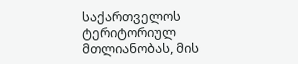საქართველოს ტერიტორიულ მთლიანობას, მის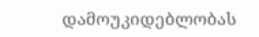დამოუკიდებლობას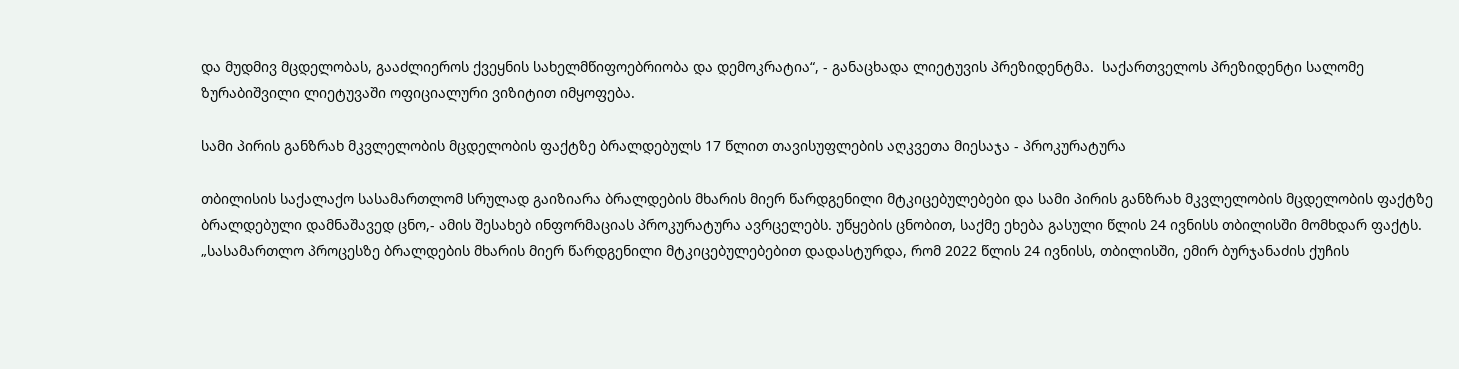და მუდმივ მცდელობას, გააძლიეროს ქვეყნის სახელმწიფოებრიობა და დემოკრატია“, - განაცხადა ლიეტუვის პრეზიდენტმა.  საქართველოს პრეზიდენტი სალომე ზურაბიშვილი ლიეტუვაში ოფიციალური ვიზიტით იმყოფება.

სამი პირის განზრახ მკვლელობის მცდელობის ფაქტზე ბრალდებულს 17 წლით თავისუფლების აღკვეთა მიესაჯა - პროკურატურა

თბილისის საქალაქო სასამართლომ სრულად გაიზიარა ბრალდების მხარის მიერ წარდგენილი მტკიცებულებები და სამი პირის განზრახ მკვლელობის მცდელობის ფაქტზე ბრალდებული დამნაშავედ ცნო,- ამის შესახებ ინფორმაციას პროკურატურა ავრცელებს. უწყების ცნობით, საქმე ეხება გასული წლის 24 ივნისს თბილისში მომხდარ ფაქტს. „სასამართლო პროცესზე ბრალდების მხარის მიერ წარდგენილი მტკიცებულებებით დადასტურდა, რომ 2022 წლის 24 ივნისს, თბილისში, ემირ ბურჯანაძის ქუჩის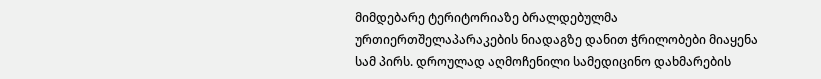მიმდებარე ტერიტორიაზე ბრალდებულმა ურთიერთშელაპარაკების ნიადაგზე დანით ჭრილობები მიაყენა სამ პირს. დროულად აღმოჩენილი სამედიცინო დახმარების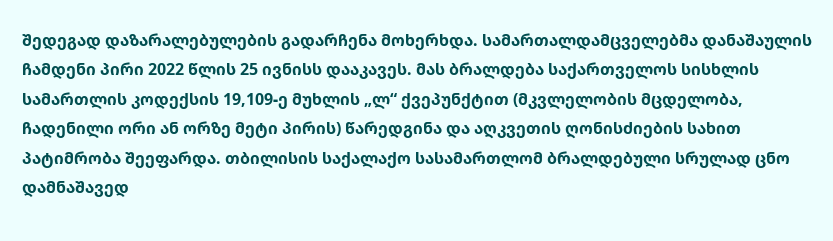შედეგად დაზარალებულების გადარჩენა მოხერხდა. სამართალდამცველებმა დანაშაულის ჩამდენი პირი 2022 წლის 25 ივნისს დააკავეს. მას ბრალდება საქართველოს სისხლის სამართლის კოდექსის 19,109-ე მუხლის „ლ“ ქვეპუნქტით (მკვლელობის მცდელობა, ჩადენილი ორი ან ორზე მეტი პირის) წარედგინა და აღკვეთის ღონისძიების სახით პატიმრობა შეეფარდა. თბილისის საქალაქო სასამართლომ ბრალდებული სრულად ცნო დამნაშავედ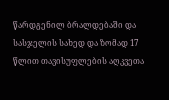წარდგენილ ბრალდებაში და სასჯელის სახედ და ზომად 17 წლით თავისუფლების აღკვეთა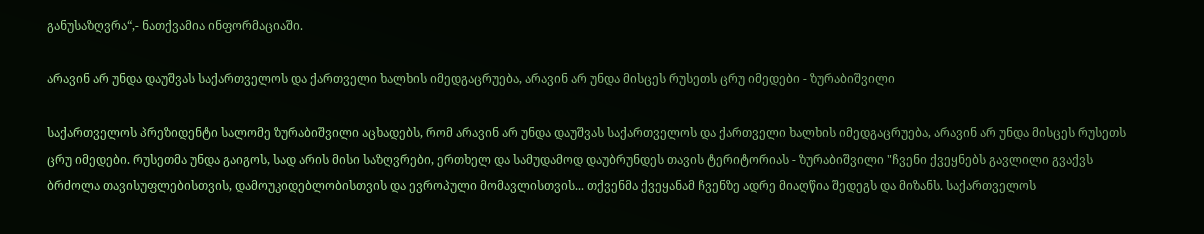განუსაზღვრა“,- ნათქვამია ინფორმაციაში.

არავინ არ უნდა დაუშვას საქართველოს და ქართველი ხალხის იმედგაცრუება, არავინ არ უნდა მისცეს რუსეთს ცრუ იმედები - ზურაბიშვილი

საქართველოს პრეზიდენტი სალომე ზურაბიშვილი აცხადებს, რომ არავინ არ უნდა დაუშვას საქართველოს და ქართველი ხალხის იმედგაცრუება, არავინ არ უნდა მისცეს რუსეთს ცრუ იმედები. რუსეთმა უნდა გაიგოს, სად არის მისი საზღვრები, ერთხელ და სამუდამოდ დაუბრუნდეს თავის ტერიტორიას - ზურაბიშვილი "ჩვენი ქვეყნებს გავლილი გვაქვს ბრძოლა თავისუფლებისთვის, დამოუკიდებლობისთვის და ევროპული მომავლისთვის... თქვენმა ქვეყანამ ჩვენზე ადრე მიაღწია შედეგს და მიზანს. საქართველოს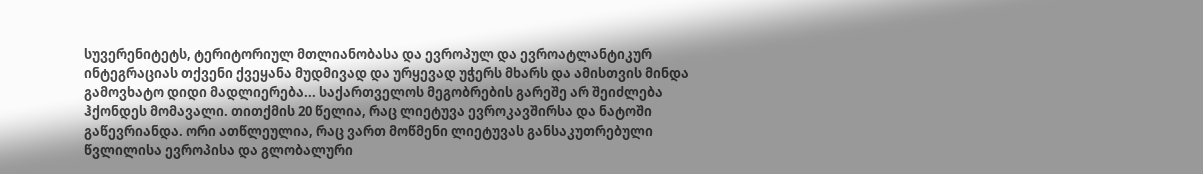სუვერენიტეტს, ტერიტორიულ მთლიანობასა და ევროპულ და ევროატლანტიკურ ინტეგრაციას თქვენი ქვეყანა მუდმივად და ურყევად უჭერს მხარს და ამისთვის მინდა გამოვხატო დიდი მადლიერება... საქართველოს მეგობრების გარეშე არ შეიძლება ჰქონდეს მომავალი. თითქმის 20 წელია, რაც ლიეტუვა ევროკავშირსა და ნატოში გაწევრიანდა. ორი ათწლეულია, რაც ვართ მოწმენი ლიეტუვას განსაკუთრებული წვლილისა ევროპისა და გლობალური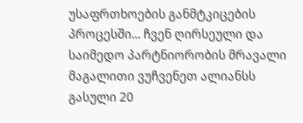უსაფრთხოების განმტკიცების პროცესში... ჩვენ ღირსეული და საიმედო პარტნიორობის მრავალი მაგალითი ვუჩვენეთ ალიანსს გასული 20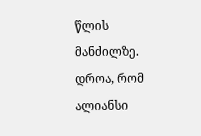წლის მანძილზე. დროა, რომ ალიანსი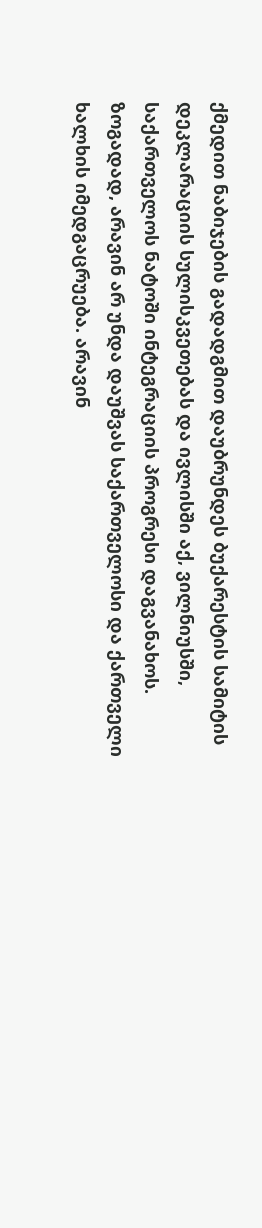ქმედით ნაბიჯების გადადგმით დაუბრუნდეს ბუქარესტის სამიტის დეკლარაციის სულისკვეთებას და ივლისში აქ, ვილნიუსში, საქართველოს ნატოში ინტეგრაციის პროგრესი დაგვანახოს. ზოგადად, არავინ არ უნდა დაუშვას საქართველოსი და ქართველი ხალხის იმედგაცრუება. არავინ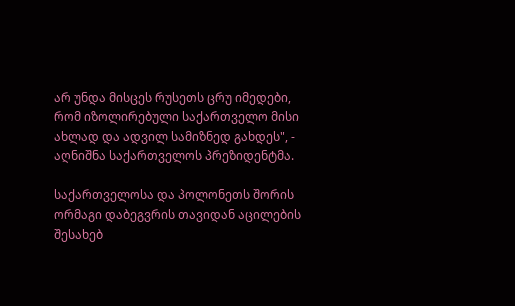არ უნდა მისცეს რუსეთს ცრუ იმედები, რომ იზოლირებული საქართველო მისი ახლად და ადვილ სამიზნედ გახდეს", - აღნიშნა საქართველოს პრეზიდენტმა.

საქართველოსა და პოლონეთს შორის ორმაგი დაბეგვრის თავიდან აცილების შესახებ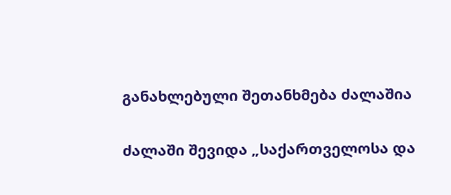განახლებული შეთანხმება ძალაშია

ძალაში შევიდა „საქართველოსა და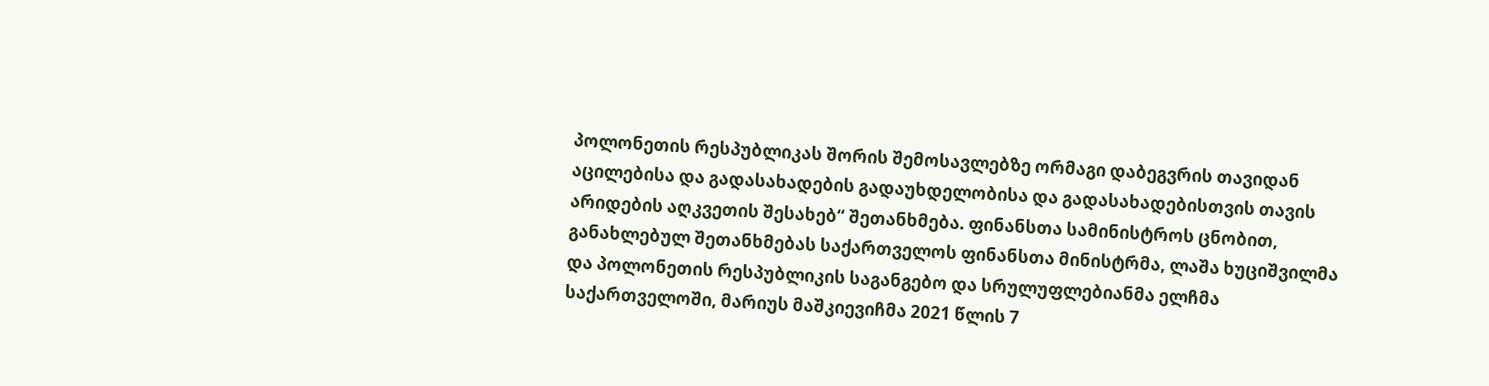პოლონეთის რესპუბლიკას შორის შემოსავლებზე ორმაგი დაბეგვრის თავიდან აცილებისა და გადასახადების გადაუხდელობისა და გადასახადებისთვის თავის არიდების აღკვეთის შესახებ“ შეთანხმება. ფინანსთა სამინისტროს ცნობით, განახლებულ შეთანხმებას საქართველოს ფინანსთა მინისტრმა, ლაშა ხუციშვილმა და პოლონეთის რესპუბლიკის საგანგებო და სრულუფლებიანმა ელჩმა საქართველოში, მარიუს მაშკიევიჩმა 2021 წლის 7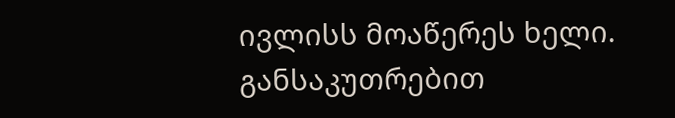ივლისს მოაწერეს ხელი. განსაკუთრებით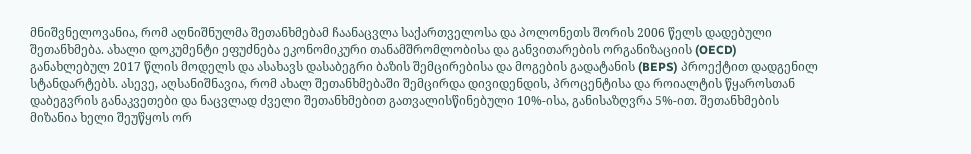მნიშვნელოვანია, რომ აღნიშნულმა შეთანხმებამ ჩაანაცვლა საქართველოსა და პოლონეთს შორის 2006 წელს დადებული შეთანხმება. ახალი დოკუმენტი ეფუძნება ეკონომიკური თანამშრომლობისა და განვითარების ორგანიზაციის (OECD) განახლებულ 2017 წლის მოდელს და ასახავს დასაბეგრი ბაზის შემცირებისა და მოგების გადატანის (BEPS) პროექტით დადგენილ სტანდარტებს. ასევე, აღსანიშნავია, რომ ახალ შეთანხმებაში შემცირდა დივიდენდის, პროცენტისა და როიალტის წყაროსთან დაბეგვრის განაკვეთები და ნაცვლად ძველი შეთანხმებით გათვალისწინებული 10%-ისა, განისაზღვრა 5%-ით. შეთანხმების მიზანია ხელი შეუწყოს ორ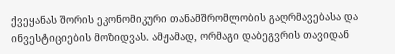ქვეყანას შორის ეკონომიკური თანამშრომლობის გაღრმავებასა და ინვესტიციების მოზიდვას. ამჟამად, ორმაგი დაბეგვრის თავიდან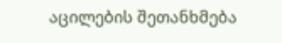აცილების შეთანხმება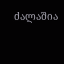ძალაშია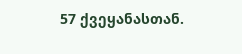57 ქვეყანასთან.